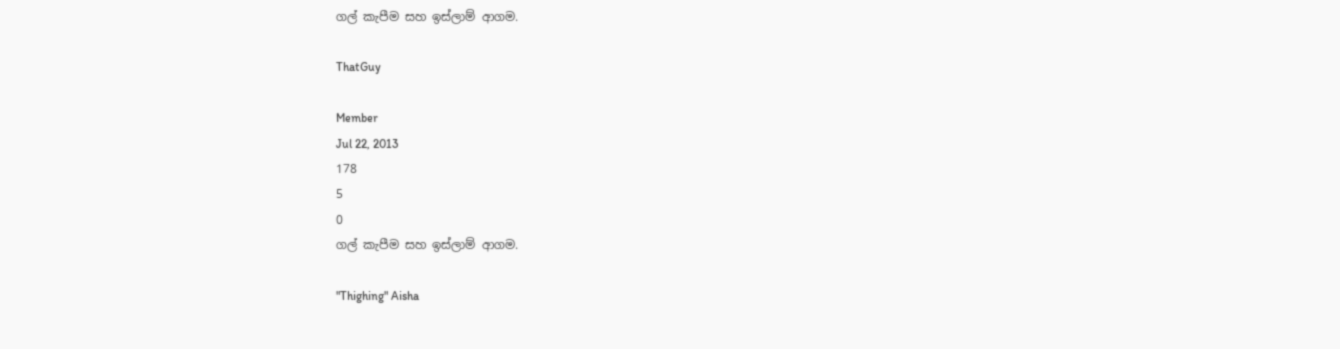ගල් කැපීම සහ ඉස්ලාම් ආගම.

ThatGuy

Member
Jul 22, 2013
178
5
0
ගල් කැපීම සහ ඉස්ලාම් ආගම.

"Thighing" Aisha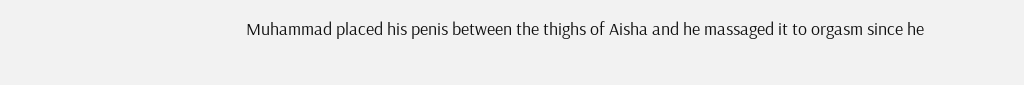Muhammad placed his penis between the thighs of Aisha and he massaged it to orgasm since he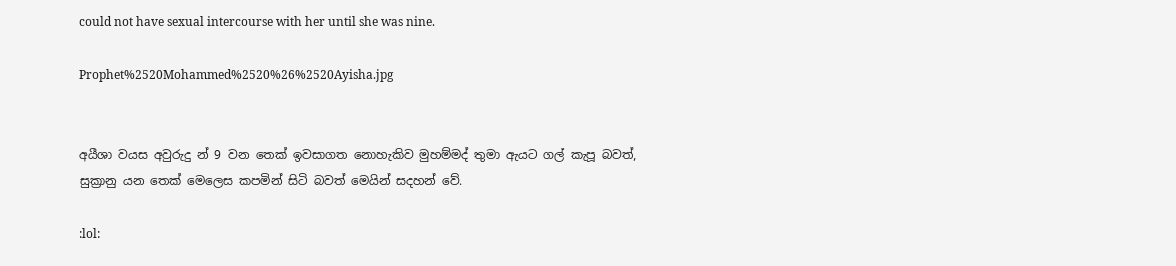could not have sexual intercourse with her until she was nine.

Prophet%2520Mohammed%2520%26%2520Ayisha.jpg


අයීශා වයස අවුරුදු න් 9 වන තෙක් ඉවසාගත නොහැකිව මුහම්මද් තුමා ඇයට ගල් කැපූ බවත්, සුක්‍රානු යන තෙක් මෙලෙස කපමින් සිටි බවත් මෙයින් සදහන් වේ.

:lol: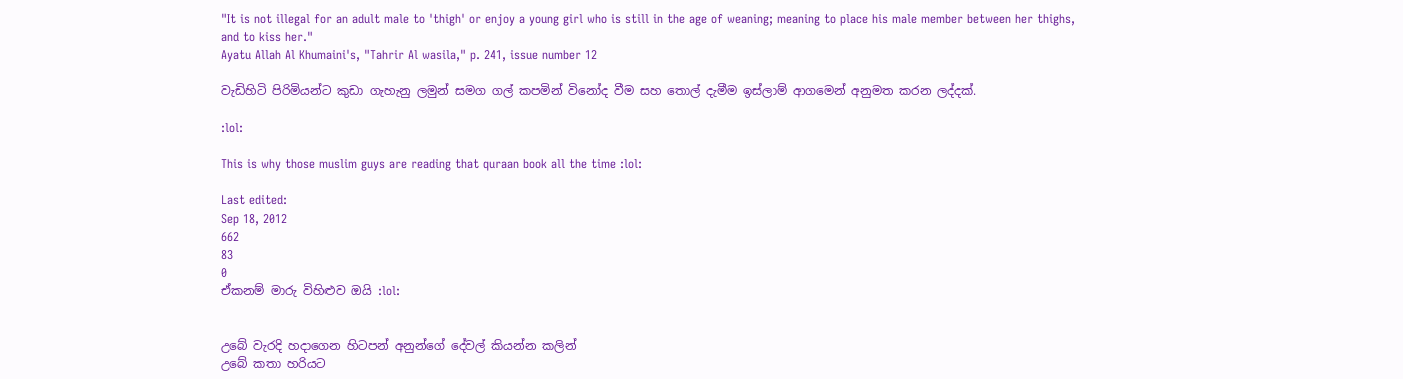"It is not illegal for an adult male to 'thigh' or enjoy a young girl who is still in the age of weaning; meaning to place his male member between her thighs, and to kiss her."
Ayatu Allah Al Khumaini's, "Tahrir Al wasila," p. 241, issue number 12

වැඩිහිටි පිරිමියන්ට කුඩා ගැහැනු ලමුන් සමග ගල් කපමින් විනෝද වීම සහ තොල් දැමීම ඉස්ලාම් ආගමෙන් අනුමත කරන ලද්දක්.

:lol:

This is why those muslim guys are reading that quraan book all the time :lol:

Last edited:
Sep 18, 2012
662
83
0
ඒකනම් මාරු විහිළුව ඔයි :lol:


උබේ වැරදි හදාගෙන හිටපන් අනුන්ගේ දේවල් කියන්න කලින්
උබේ කතා හරියට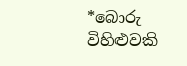*බොරු විහිළුවකි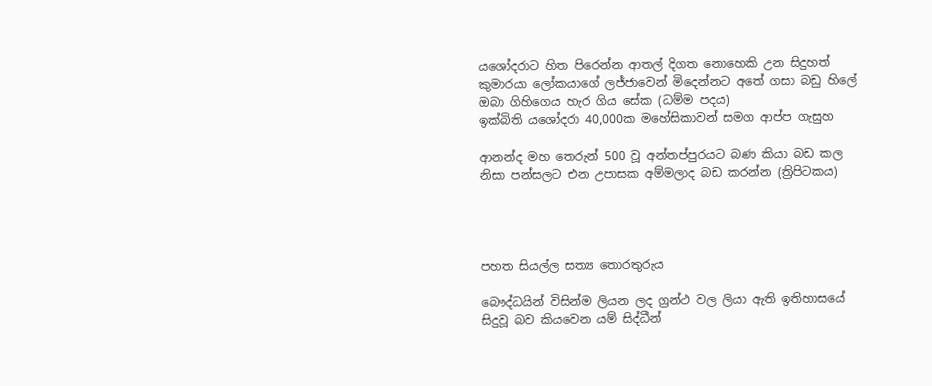යශෝදරාට හිත පිරෙන්න ආතල් දිගත නොහෙකි උන සිදුහත් කුමාරයා ලෝකයාගේ ලජ්ජාවෙන් මිදෙන්නට අතේ ගසා බඩු හිලේ ඔබා ගිහිගෙය හැර ගිය සේක (ධම්ම පදය)
ඉක්බිති යශෝදරා 40,000ක මහේසිකාවන් සමග ආප්ප ගැසුහ

ආනන්ද මහ තෙරුන් 500 වූ අන්තප්පුරයට බණ කියා බඩ කල නිසා පන්සලට එන උපාසක අම්මලාද බඩ කරන්න (ත්‍රිපිටකය)




පහත සියල්ල සත්‍ය තොරතුරුය

බෞද්ධයින් විසින්ම ලියන ලද ග්‍රන්ථ වල ලියා ඇති ඉතිහාසයේ සිදුවූ බව කියවෙන යම් සිද්ධීන්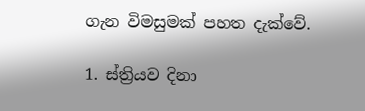ගැන විමසුමක් පහත දැක්වේ.

1. ස්ත්‍රියව දිනා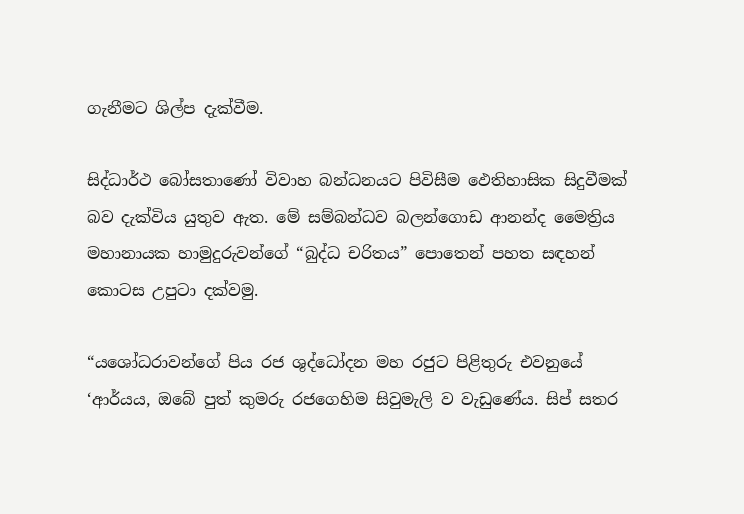ගැනීමට ශිල්ප දැක්වීම.

සිද්ධාර්ථ බෝසතාණෝ විවාහ බන්ධනයට පිවිසීම ඵෙතිහාසික සිදුවීමක් බව දැක්විය යුතුව ඇත. මේ සම්බන්ධව බලන්ගොඩ ආනන්ද මෛත්‍රිය මහානායක හාමුදුරුවන්ගේ “බුද්ධ චරිතය” පොතෙන් පහත සඳහන් කොටස උපුටා දක්වමු.

“යශෝධරාවන්ගේ පිය රජ ශුද්ධෝදන මහ රජුට පිළිතුරු එවනුයේ ‘ආර්යය, ඔබේ පුත් කුමරු රජගෙහිම සිවුමැලි ව වැඩුණේය. සිප් සතර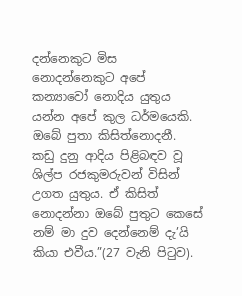දන්නෙකුට මිස නොදන්නෙකුට අපේ කන්‍යාවෝ නොදිය යුතුය යන්න අපේ කුල ධර්මයෙකි. ඔබේ පුතා කිසිත්නොදනී. කඩු දුනු ආදිය පිළිබඳව වූ ශිල්ප රජකුමරුවන් විසින් උගත යුතුය. ඒ කිසිත් නොදන්නා ඔබේ පුතුට කෙසේ නම් මා දුව දෙන්නෙම් දැ’යි කියා එවීය.”(27 වැනි පිටුව).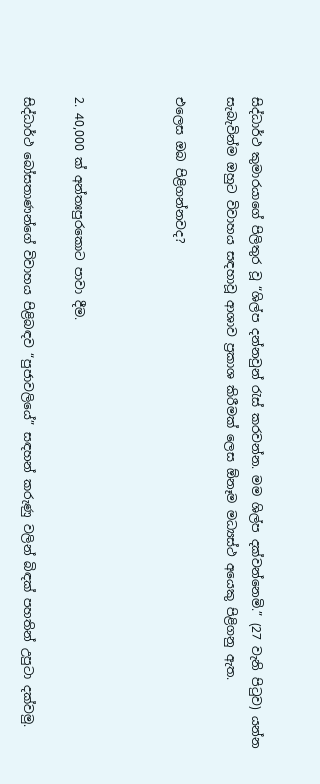සිද්ධාර්ථ කුමාරයාගේ පිලිතුර වූ “ශිල්ප දන්නවුන් රැස් කරවන්න. මම ශිල්ප දක්වන්නෙමි.” (27 වැනි පිටුව) යන්න සැබැවින්ම ඔහුට විවාහය සඳහාවූ ආශාව ප්‍රකාශ කිරීමක් ලෙස ඕනෑම මධ්‍යස්ථ අයෙකු පිළිගනු ඇත.

එලෙස ඔබ පිළිගන්නවද?



2. 40,000 ක් අන්තඃපුරකොට පාවා දීම.

සිද්ධාර්ථ බෝසතාණන්ගේ විවාහය පිළිබඳව “පුජාවලියේ” සඳහන් කරුණු වලින් බිඳක් පහතින් උපුටා දක්වමු.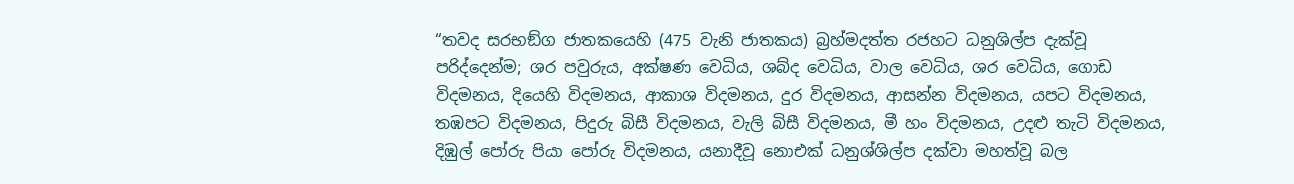“තවද සරභඞ්ග ජාතකයෙහි (475 වැනි ජාතකය) බ්‍රහ්මදත්ත රජහට ධනුශිල්ප දැක්වූ පරිද්දෙන්ම; ශර පවුරුය, අක්ෂණ වෙධිය, ශබ්ද වෙධිය, වාල වෙධිය, ශර වෙධිය, ගොඩ විදමනය, දියෙහි විදමනය, ආකාශ විදමනය, දුර විදමනය, ආසන්න විදමනය, යපට විදමනය, තඹපට විදමනය, පිදුරු බිසී විදමනය, වැලි බිසී විදමනය, මී හං විදමනය, උදළු තැටි විදමනය, දිඹුල් පෝරු පියා පෝරු විදමනය, යනාදීවූ නොඑක් ධනුශ්ශිල්ප දක්වා මහත්වූ බල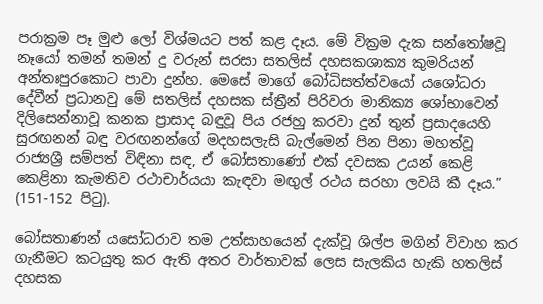පරාක්‍රම පෑ මුළු ලෝ විශ්මයට පත් කළ දෑය. මේ වික්‍රම දැක සන්තෝෂවූ නෑයෝ තමන් තමන් දු වරුන් සරසා සතලිස් දහසකශාක්‍ය කුමරියන් අන්තඃපුරකොට පාවා දුන්හ. මෙසේ මාගේ බෝධිසත්ත්වයෝ යශෝධරා දේවීන් ප්‍රධානවු මේ සතලිස් දහසක ස්ත්‍රීන් පිරිවරා මානික්‍ය ශෝභාවෙන් දිලිසෙන්නාවූ කනක ප්‍රාසාද බඳුවූ පිය රජහු කරවා දුන් තුන් ප්‍රසාදයෙහි සුරඟනන් බඳු වරඟනන්ගේ මදහසලැසි බැල්මෙන් පින පිනා මහත්වූ රාජ්‍යශ්‍රී සම්පත් විඳිනා සඳ, ඒ බෝසතාණෝ එක් දවසක උයන් කෙළි කෙළිනා කැමතිව රථාචාර්යයා කැඳවා මඟුල් රථය සරහා ලවයි කී දෑය.” (151-152 පිටු).

බෝසතාණන් යසෝධරාව තම උත්සාහයෙන් දැක්වූ ශිල්ප මගින් විවාහ කර ගැනීමට කටයුතු කර ඇති අතර වාර්තාවක් ලෙස සැලකිය හැකි හතලිස් දහසක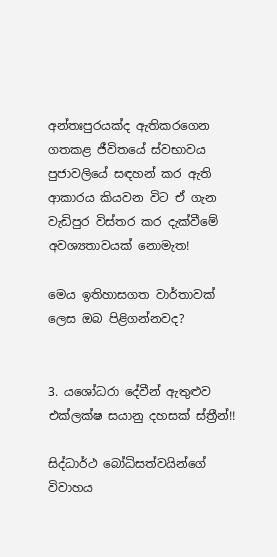අන්තඃපුරයක්ද ඇතිකරගෙන ගතකළ ජීවිතයේ ස්වභාවය පුජාවලියේ සඳහන් කර ඇති ආකාරය කියවන විට ඒ ගැන වැඩිපුර විස්තර කර දැක්වීමේ අවශ්‍යතාවයක් නොමැත!

මෙය ඉතිහාසගත වාර්තාවක් ලෙස ඔබ පිළිගන්නවද?


3. යශෝධරා දේවීන් ඇතුළුව එක්ලක්ෂ සයානු දහසක් ස්ත්‍රීන්!!

සිද්ධාර්ථ බෝධිසත්වයින්ගේ විවාහය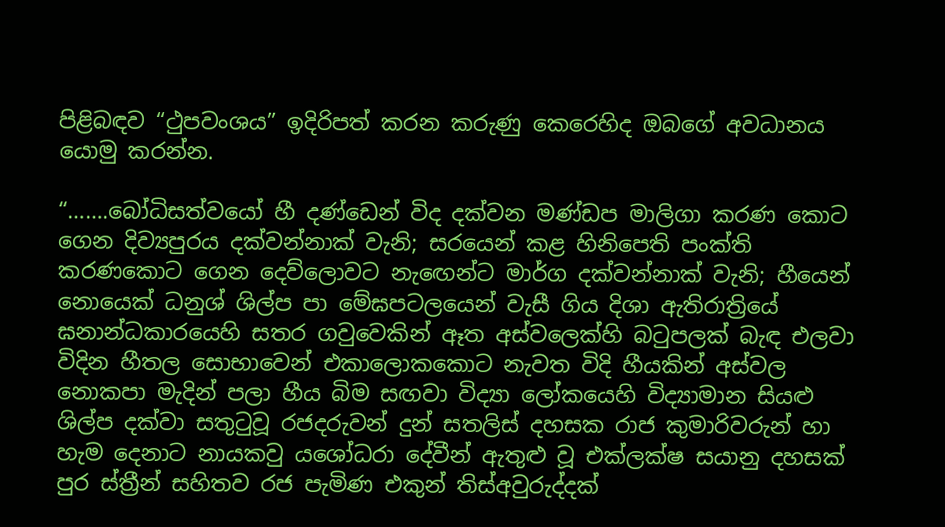පිළිබඳව “ථුපවංශය” ඉදිරිපත් කරන කරුණු කෙරෙහිද ඔබගේ අවධානය යොමු කරන්න.

“…….බෝධිසත්වයෝ හී දණ්ඩෙන් විද දක්වන මණ්ඩප මාලිගා කරණ කොට ගෙන දිව්‍යපුරය දක්වන්නාක් වැනි; සරයෙන් කළ හිනිපෙති පංක්ති කරණකොට ගෙන දෙව්ලොවට නැඟෙන්ට මාර්ග දක්වන්නාක් වැනි; හීයෙන් නොයෙක් ධනුශ් ශිල්ප පා මේඝපටලයෙන් වැසී ගිය දිශා ඇතිරාත්‍රියේ ඝනාන්ධකාරයෙහි සතර ගවුවෙකින් ඈත අස්වලෙක්හි බටුපලක් බැඳ එලවා විදින හීතල සොභාවෙන් එකාලොකකොට නැවත විදි හීයකින් අස්වල නොකපා මැදින් පලා හීය බිම සඟවා විද්‍යා ලෝකයෙහි විද්‍යාමාන සියළු ශිල්ප දක්වා සතුටුවූ රජදරුවන් දුන් සතලිස් දහසක රාජ කුමාරිවරුන් හා හැම දෙනාට නායකවු යශෝධරා දේවීන් ඇතුළු වූ එක්ලක්ෂ සයානු දහසක් පුර ස්ත්‍රීන් සහිතව රජ පැමිණ එකුන් තිස්අවුරුද්දක්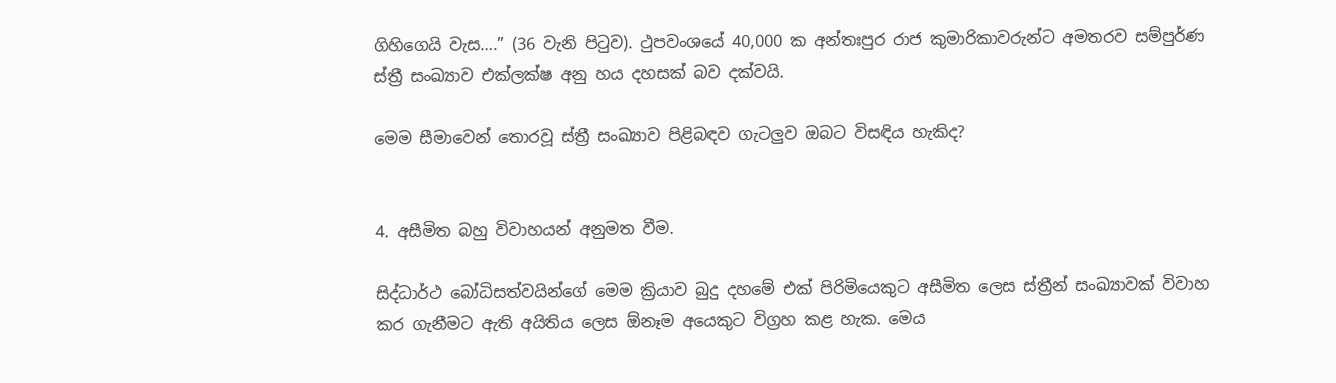ගිහිගෙයි වැස….” (36 වැනි පිටුව). ථුපවංශයේ 40,000 ක අන්තඃපුර රාජ කුමාරිකාවරුන්ට අමතරව සම්පුර්ණ ස්ත්‍රී සංඛ්‍යාව එක්ලක්ෂ අනු හය දහසක් බව දක්වයි.

මෙම සීමාවෙන් තොරවූ ස්ත්‍රී සංඛ්‍යාව පිළිබඳව ගැටලුව ඔබට විසඳිය හැකිද?


4. අසීමිත බහු විවාහයන් අනුමත වීම.

සිද්ධාර්ථ බෝධිසත්වයින්ගේ මෙම ක්‍රියාව බුදු දහමේ එක් පිරිමියෙකුට අසීමිත ලෙස ස්ත්‍රීන් සංඛ්‍යාවක් විවාහ කර ගැනීමට ඇති අයිතිය ලෙස ඕනෑම අයෙකුට විග්‍රහ කළ හැක. මෙය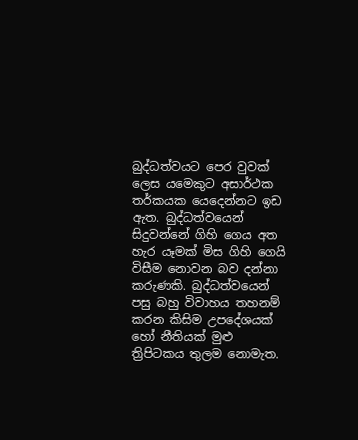බුද්ධත්වයට පෙර වුවක් ලෙස යමෙකුට අසාර්ථක තර්කයක යෙදෙන්නට ඉඩ ඇත. බුද්ධත්වයෙන් සිදුවන්නේ ගිහි ගෙය අත හැර යෑමක් මිස ගිහි ගෙයි විසීම නොවන බව දන්නා කරුණකි. බුද්ධත්වයෙන් පසු බහු විවාහය තහනම් කරන කිසිම උපදේශයක් හෝ නීතියක් මුළු ත්‍රිපිටකය තුලම නොමැත.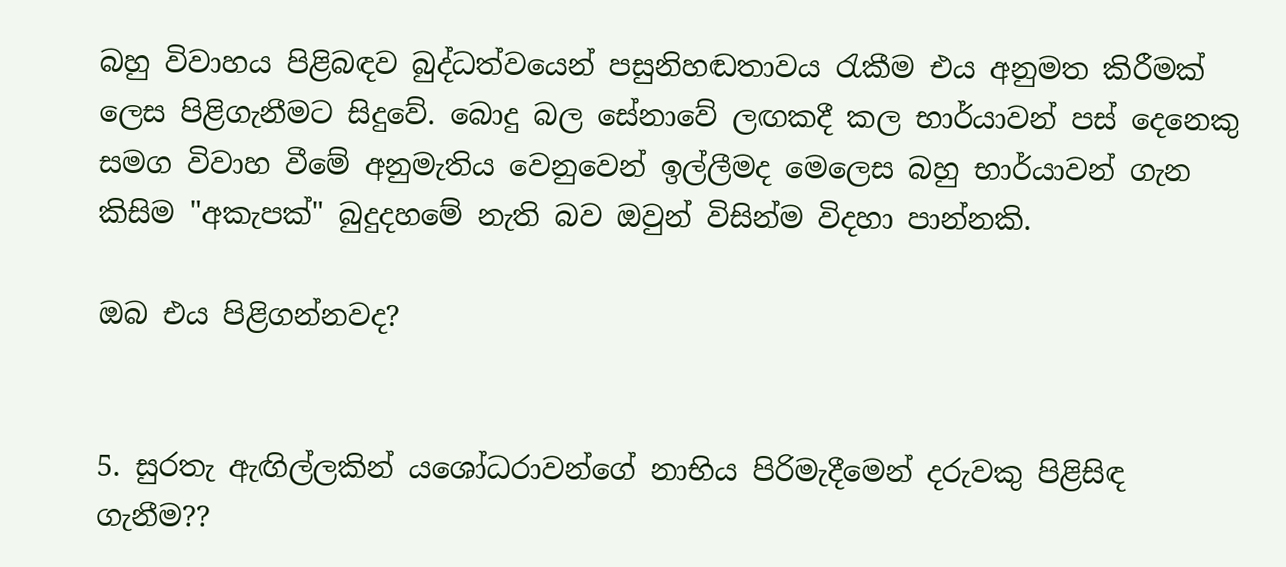බහු විවාහය පිළිබඳව බුද්ධත්වයෙන් පසුනිහඬතාවය රැකීම එය අනුමත කිරීමක් ලෙස පිළිගැනීමට සිදුවේ. බොදු බල සේනාවේ ලඟකදී කල භාර්යාවන් පස් දෙනෙකු සමග විවාහ වීමේ අනුමැතිය වෙනුවෙන් ඉල්ලීමද මෙලෙස බහු භාර්යාවන් ගැන කිසිම "අකැපක්" බුදුදහමේ නැති බව ඔවුන් විසින්ම විදහා පාන්නකි.

ඔබ එය පිළිගන්නවද?


5. සුරතැ ඇඟිල්ලකින් යශෝධරාවන්ගේ නාභිය පිරිමැදීමෙන් දරුවකු පිළිසිඳ ගැනීම??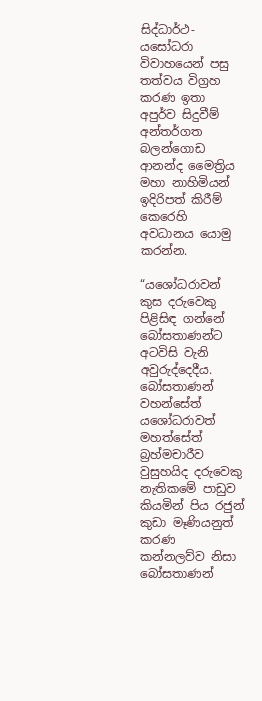සිද්ධාර්ථ-යසෝධරා විවාහයෙන් පසු තත්වය විග්‍රහ කරණ ඉතා අපුර්ව සිදුවීම් අන්තර්ගත බලන්ගොඩ ආනන්ද මෛත්‍රිය මහා නාහිමියන් ඉදිරිපත් කිරීම් කෙරෙහි අවධානය යොමු කරන්න.

“යශෝධරාවන් කුස දරුවෙකු පිළිසිඳ ගන්නේ බෝසතාණන්ට අටවිසි වැනි අවුරුද්දෙදීය. බෝසතාණන් වහන්සේත් යශෝධරාවත් මහත්සේත් බ්‍රහ්මචාරීව වුසුහයිද දරුවෙකු නැතිකමේ පාඩුව කියමින් පිය රජුන් කුඩා මෑණියනුත් කරණ කන්නලව්ව නිසා බෝසතාණන්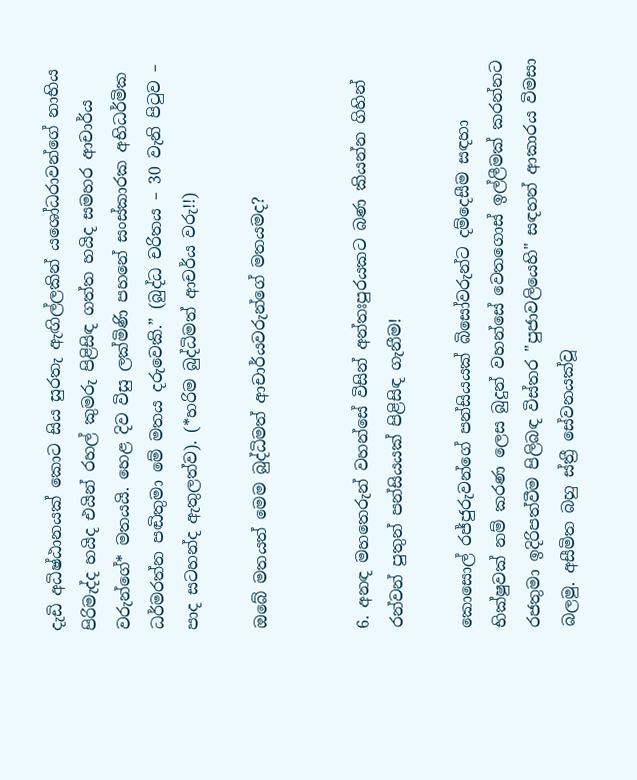දැඩි අධිෂ්ඨානයක් කොට සිය සුරතැ ඇඟිල්ලකින් යශෝධරාවන්ගේ නාභිය පිරිමැද්ද හයිද එයින් රහල් කුමරු පිළිසිඳ ගත්ත හයිද සමහර ආචාර්ය වරුන්ගේ* මතයයි. හෙළ දිව විසු ලක්මිණි පහනේ සංස්කාරක අභිධර්මික ධර්මරත්න පඬිතුමා මේ මතය දරුවෙකි.” (බුද්ධ චරිතය – 30 වැනි පිටුව – පාද සටහන්ද ඇතුලත්ව). (*හරිම බුද්ධිමත් ආචර්ය වරු!!)

ඔබේ මතයත් මෙම බුද්ධිමත් ආචාර්යවරුන්ගේ මතයමද?


6. අනඳ මහතෙරුන් වහන්සේ විසින් අන්තඃපුරයකට බණ කියන්න ගිහින් රන්වන් පුතුන් පන්සියයක් පිළිසිඳ ගැනීම!

කොසොල් රජ්ජුරුවන්ගේ පන්සියයක් බිසෝවරුන්ට දම්දෙසීම සඳහා භික්ෂුවක් නම් කරණ ලෙස බුදුන් වහන්සේ වෙතගොස් ඉල්ලීමක් කරන්නට රජතුමා ඉදිරිපත්වීම පිලිබඳ විස්තර "පුජාවලියෙහි" සඳහන් ආකාරය විමසා බලමු. අසීමිත බහු ස්ත්‍රී සේවනයක්වූ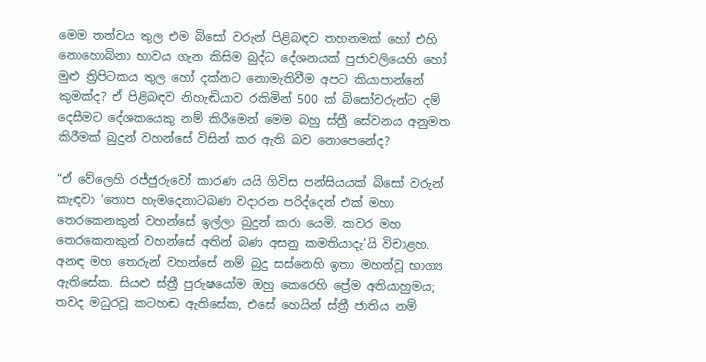මෙම තත්වය තුල එම බිසෝ වරුන් පිළිබඳව තහනමක් හෝ එහි නොහොබිනා භාවය ගැන කිසිම බුද්ධ දේශනයක් පුජාවලියෙහි හෝ මුළු ත්‍රිපිටකය තුල හෝ දක්නට නොමැතිවීම අපට කියාපාන්නේ කුමක්ද? ඒ පිළිබඳව නිහැඬියාව රකිමින් 500 ක් බිසෝවරුන්ට දම් දෙසීමට දේශකයෙකු නම් කිරීමෙන් මෙම බහු ස්ත්‍රී සේවනය අනුමත කිරීමක් බුදුන් වහන්සේ විසින් කර ඇති බව නොපෙනේද?

“ඒ වේලෙහි රජ්ජුරුවෝ කාරණ යයි ගිවිස පන්සියයක් බිසෝ වරුන් කැඳවා ‘තොප හැමදෙනාටබණ වදාරන පරිද්දෙන් එක් මහා තෙරකෙනකුන් වහන්සේ ඉල්ලා බුදුන් කරා යෙමි. කවර මහ තෙරකෙනකුන් වහන්සේ අතින් බණ අසනු කමතියාදැ’යි විචාළහ. අනඳ මහ තෙරුන් වහන්සේ නම් බුදු සස්නෙහි ඉතා මහත්වූ භාග්‍ය ඇතිසේක. සියළු ස්ත්‍රී පුරුෂයෝම ඔහු කෙරෙහි ප්‍රේම අතියාහුමය; තවද මධුරවූ කටහඬ ඇතිසේක, එසේ හෙයින් ස්ත්‍රී ජාතිය නම්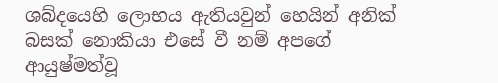ශබ්දයෙහි ලොභය ඇතියවුන් හෙයින් අනික් බසක් නොකියා එසේ වී නම් අපගේ ආයුෂ්මත්වූ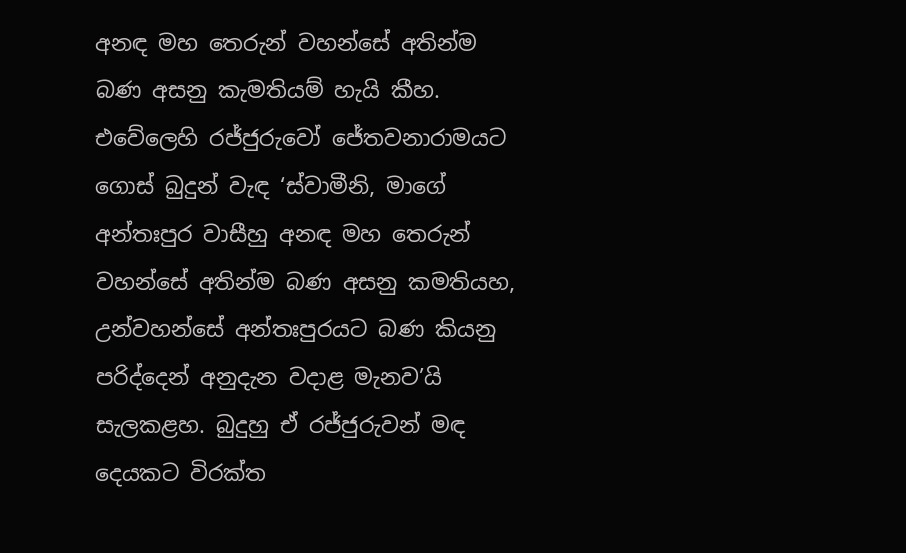අනඳ මහ තෙරුන් වහන්සේ අතින්ම බණ අසනු කැමතියම් හැයි කීහ. එවේලෙහි රජ්ජුරුවෝ ජේතවනාරාමයට ගොස් බුදුන් වැඳ ‘ස්වාමීනි, මාගේ අන්තඃපුර වාසීහු අනඳ මහ තෙරුන් වහන්සේ අතින්ම බණ අසනු කමතියහ, උන්වහන්සේ අන්තඃපුරයට බණ කියනු පරිද්දෙන් අනුදැන වදාළ මැනව’යි සැලකළහ. බුදුහු ඒ රජ්ජුරුවන් මඳ දෙයකට විරක්ත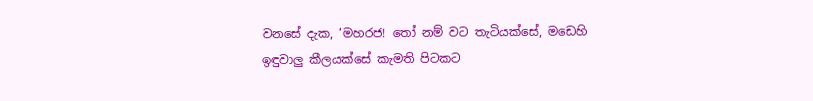වනසේ දැක, ‘මහරජ! තෝ නම් වට තැටියක්සේ, මඩෙහි ඉඳුවාලු කීලයක්සේ කැමති පිටකට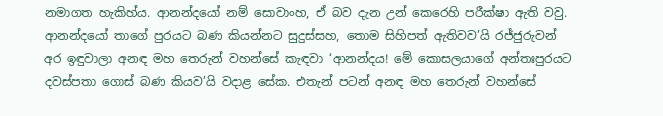නමාගත හැකිහ්ය. ආනන්දයෝ නම් සොවාංහ, ඒ බව දැන උන් කෙරෙහි පරීක්ෂා ඇති වවු. ආනන්දයෝ තාගේ පුරයට බණ කියන්නට සුදුස්සහ, තොම සිහිපත් ඇතිවව’යි රජ්ජුරුවන් අර ඉඳුවාලා අනඳ මහ තෙරුන් වහන්සේ කැඳවා ‘ආනන්දය! මේ කොසලයාගේ අන්තඃපුරයට දවස්පතා ගොස් බණ කියව’යි වදාළ සේක. එතැන් පටන් අනඳ මහ තෙරුන් වහන්සේ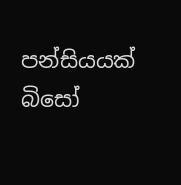පන්සියයක් බිසෝ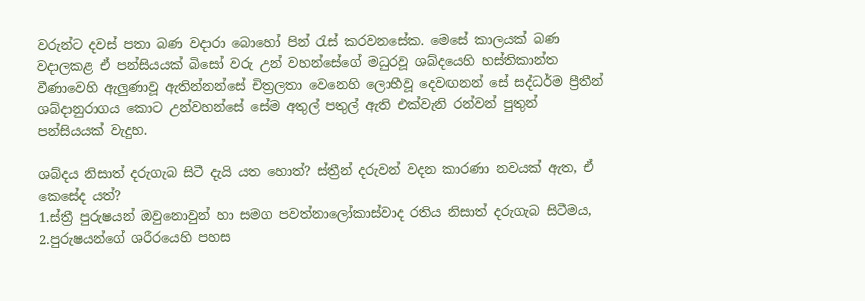වරුන්ට දවස් පතා බණ වදාරා බොහෝ පින් රැස් කරවනසේක. මෙසේ කාලයක් බණ වදාලකළ ඒ පන්සියයක් බිසෝ වරු උන් වහන්සේගේ මධුරවූ ශබ්දයෙහි හස්තිකාන්ත වීණාවෙහි ඇලුණාවූ ඇතින්නන්සේ චිත්‍රලතා වෙනෙහි ලොභීවූ දෙවඟනන් සේ සද්ධර්ම ප්‍රීතීන් ශබ්දානුරාගය කොට උන්වහන්සේ සේම අතුල් පතුල් ඇති එක්වැනි රන්වන් පුතුන් පන්සියයක් වැදුහ.

ශබ්දය නිසාත් දරුගැබ සිටී දැයි යත හොත්? ස්ත්‍රීන් දරුවන් වදන කාරණා නවයක් ඇත, ඒ කෙසේද යත්?
1.ස්ත්‍රී පුරුෂයන් ඔවුනොවුන් හා සමග පවත්නාලෝකාස්වාද රතිය නිසාත් දරුගැබ සිටීමය,
2.පුරුෂයන්ගේ ශරීරයෙහි පහස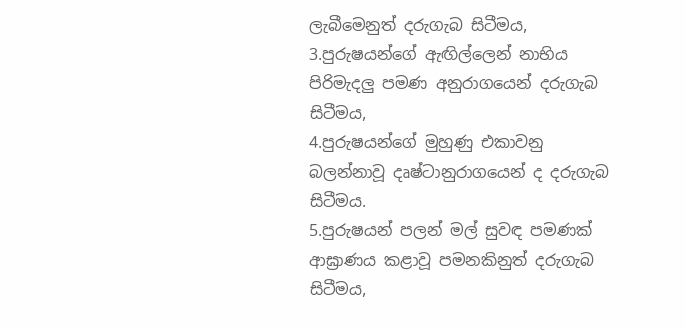ලැබීමෙනුත් දරුගැබ සිටීමය,
3.පුරුෂයන්ගේ ඇඟිල්ලෙන් නාභිය පිරිමැදලු පමණ අනුරාගයෙන් දරුගැබ සිටීමය,
4.පුරුෂයන්ගේ මුහුණු එකාවනු බලන්නාවූ දෘෂ්ටානුරාගයෙන් ද දරුගැබ සිටීමය.
5.පුරුෂයන් පලන් මල් සුවඳ පමණක් ආඝ්‍රාණය කළාවූ පමනකිනුත් දරුගැබ සිටීමය,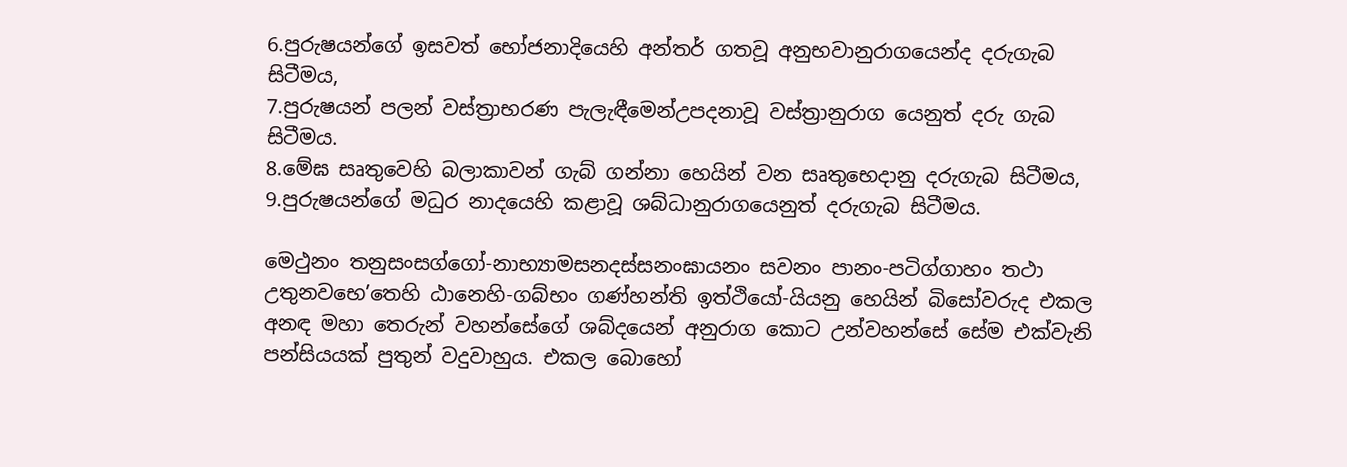6.පුරුෂයන්ගේ ඉසවත් භෝජනාදියෙහි අන්තර් ගතවූ අනුභවානුරාගයෙන්ද දරුගැබ සිටීමය,
7.පුරුෂයන් පලන් වස්ත්‍රාභරණ පැලැඳීමෙන්උපදනාවූ වස්ත්‍රානුරාග යෙනුත් දරු ගැබ සිටීමය.
8.මේඝ සෘතුවෙහි බලාකාවන් ගැබ් ගන්නා හෙයින් වන සෘතුභෙදානු දරුගැබ සිටීමය,
9.පුරුෂයන්ගේ මධුර නාදයෙහි කළාවූ ශබ්ධානුරාගයෙනුත් දරුගැබ සිටීමය.

මෙථුනං තනුසංසග්ගෝ-නාභ්‍යාමසනදස්සනංඝායනං සවනං පානං-පටිග්ගාහං තථා උතුනවභෙ’තෙහි ඨානෙහි-ගබ්භං ගණ්හන්ති ඉත්ථියෝ-යියනු හෙයින් බිසෝවරුද එකල අනඳ මහා තෙරුන් වහන්සේගේ ශබ්දයෙන් අනුරාග කොට උන්වහන්සේ සේම එක්වැනි පන්සියයක් පුතුන් වදුවාහුය. එකල බොහෝ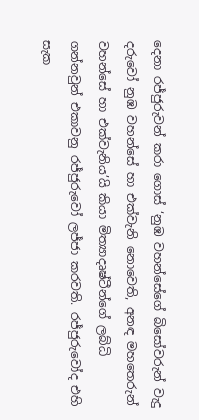දෙනා රජ්ජුරුවන් කරා ගොස් ‘නුඹ වහන්සේගේ බිසෝවරුන් වැදු දරුවෝ නුඹ වහන්සේ හා එක්වැනි නොවෙති, අනඳ මහතෙරුන් වහන්සේ හා එක්වැනිය’යි කියා මිත්‍යාදෘෂ්ටීන්ගේ ලබ්ධි ගන්නවුන් එකාවනු රජ්ජුරුවෝ ලජ්ජා කරවති. රජ්ජුරුවෝද එහි සැක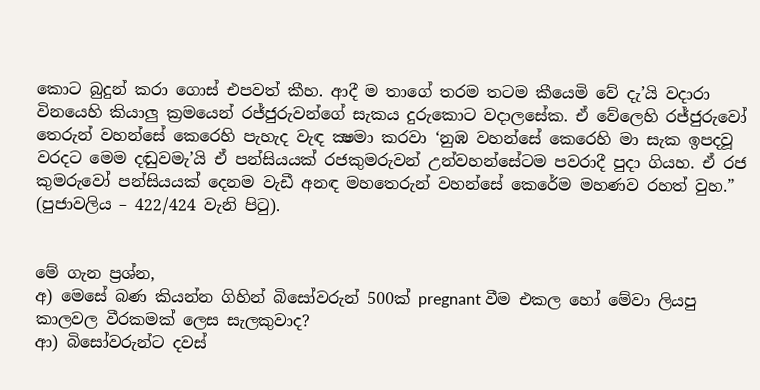කොට බුදුන් කරා ගොස් එපවත් කීහ. ආදී ම තාගේ තරම තටම කීයෙමි වේ දැ’යි වදාරා විනයෙහි කියාලු ක්‍රමයෙන් රජ්ජුරුවන්ගේ සැකය දුරුකොට වදාලසේක. ඒ වේලෙහි රජ්ජුරුවෝ තෙරුන් වහන්සේ කෙරෙහි පැහැද වැඳ ක්‍ෂමා කරවා ‘නුඹ වහන්සේ කෙරෙහි මා සැක ඉපදවූ වරදට මෙම දඬුවමැ’යි ඒ පන්සියයක් රජකුමරුවන් උන්වහන්සේටම පවරාදී පුදා ගියහ. ඒ රජ කුමරුවෝ පන්සියයක් දෙනම වැඩී අනඳ මහතෙරුන් වහන්සේ කෙරේම මහණව රහත් වුහ.” (පුජාවලිය – 422/424 වැනි පිටු).


මේ ගැන ප්‍රශ්න,
අ) මෙසේ බණ කියන්න ගිහින් බිසෝවරුන් 500ක් pregnant වීම එකල හෝ මේවා ලියපු කාලවල වීරකමක් ලෙස සැලකුවාද?
ආ) බිසෝවරුන්ට දවස්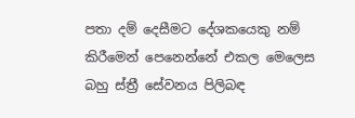පතා දම් දෙසීමට දේශකයෙකු නම් කිරීමෙන් පෙනෙන්නේ එකල මෙලෙස බහු ස්ත්‍රී සේවනය පිලිබඳ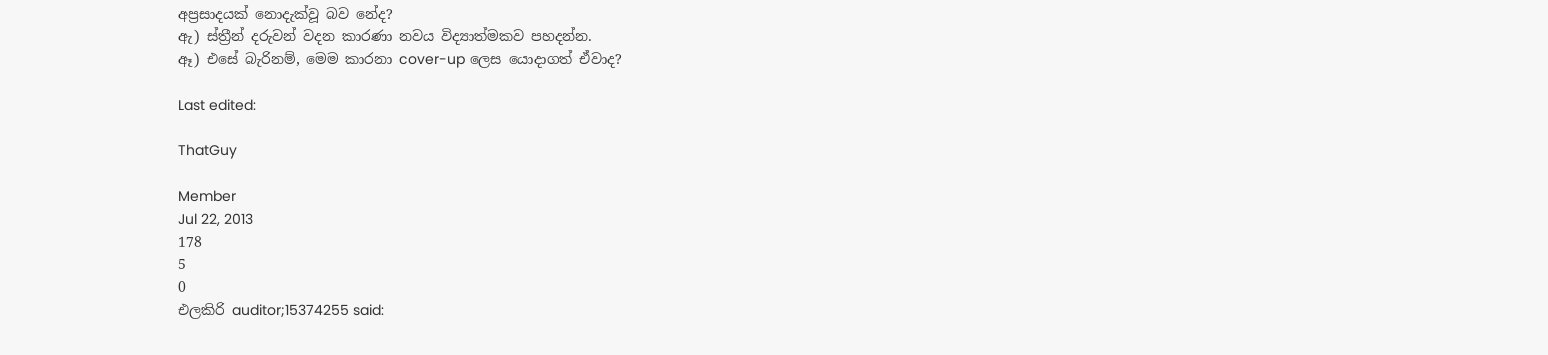අප්‍රසාදයක් නොදැක්වූ බව නේද?
ඇ) ස්ත්‍රීන් දරුවන් වදන කාරණා නවය විද්‍යාත්මකව පහදන්න.
ඈ) එසේ බැරිනම්, මෙම කාරනා cover-up ලෙස යොදාගත් ඒවාද?

Last edited:

ThatGuy

Member
Jul 22, 2013
178
5
0
එලකිරි auditor;15374255 said: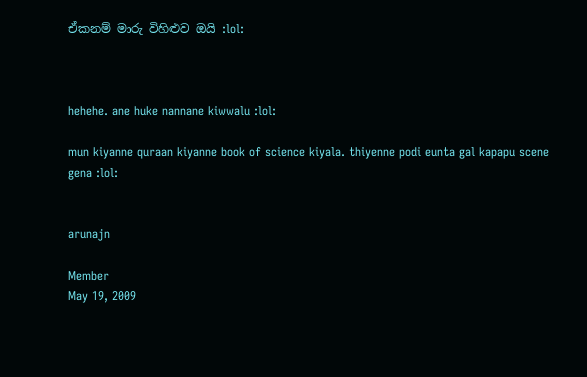ඒකනම් මාරු විහිළුව ඔයි :lol:



hehehe. ane huke nannane kiwwalu :lol:

mun kiyanne quraan kiyanne book of science kiyala. thiyenne podi eunta gal kapapu scene gena :lol:


arunajn

Member
May 19, 2009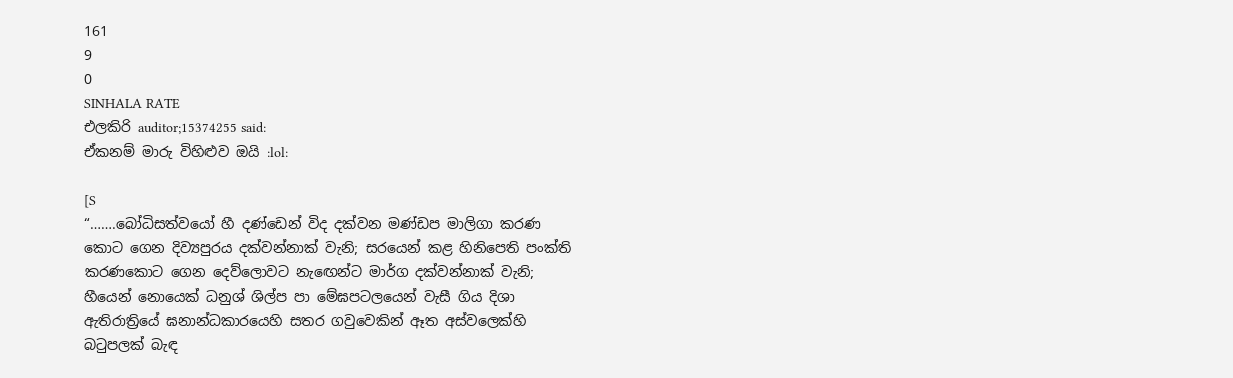161
9
0
SINHALA RATE
එලකිරි auditor;15374255 said:
ඒකනම් මාරු විහිළුව ඔයි :lol:

[S
“…….බෝධිසත්වයෝ හී දණ්ඩෙන් විද දක්වන මණ්ඩප මාලිගා කරණ කොට ගෙන දිව්‍යපුරය දක්වන්නාක් වැනි; සරයෙන් කළ හිනිපෙති පංක්ති කරණකොට ගෙන දෙව්ලොවට නැඟෙන්ට මාර්ග දක්වන්නාක් වැනි; හීයෙන් නොයෙක් ධනුශ් ශිල්ප පා මේඝපටලයෙන් වැසී ගිය දිශා ඇතිරාත්‍රියේ ඝනාන්ධකාරයෙහි සතර ගවුවෙකින් ඈත අස්වලෙක්හි බටුපලක් බැඳ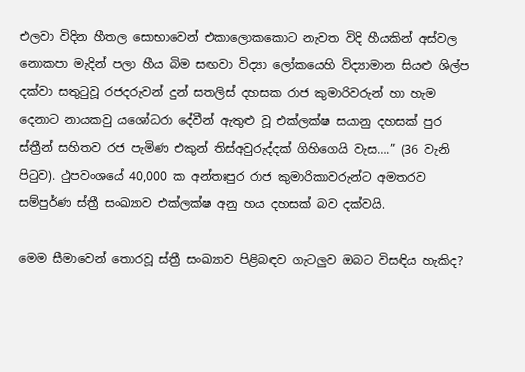එලවා විදින හීතල සොභාවෙන් එකාලොකකොට නැවත විදි හීයකින් අස්වල නොකපා මැදින් පලා හීය බිම සඟවා විද්‍යා ලෝකයෙහි විද්‍යාමාන සියළු ශිල්ප දක්වා සතුටුවූ රජදරුවන් දුන් සතලිස් දහසක රාජ කුමාරිවරුන් හා හැම දෙනාට නායකවු යශෝධරා දේවීන් ඇතුළු වූ එක්ලක්ෂ සයානු දහසක් පුර ස්ත්‍රීන් සහිතව රජ පැමිණ එකුන් තිස්අවුරුද්දක් ගිහිගෙයි වැස….” (36 වැනි පිටුව). ථුපවංශයේ 40,000 ක අන්තඃපුර රාජ කුමාරිකාවරුන්ට අමතරව සම්පුර්ණ ස්ත්‍රී සංඛ්‍යාව එක්ලක්ෂ අනු හය දහසක් බව දක්වයි.

මෙම සීමාවෙන් තොරවූ ස්ත්‍රී සංඛ්‍යාව පිළිබඳව ගැටලුව ඔබට විසඳිය හැකිද?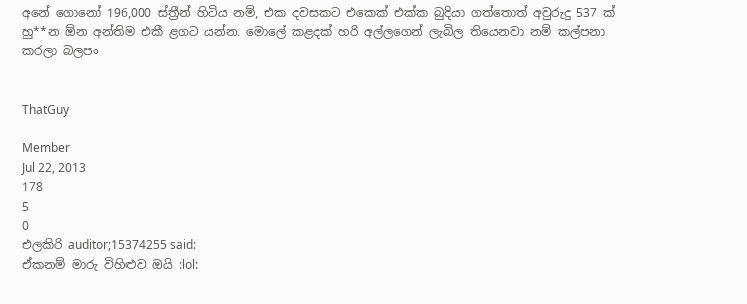අනේ ගොනෝ 196,000 ස්ත්‍රීන් හිටිය නම්, එක දවසකට එකෙක් එක්ක බුදියා ගත්තොත් අවුරුදු 537 ක් හු**න ඕන අන්තිම එකී ළගට යන්න. මොලේ කළදක් හරි අල්ලගෙන් ලැබිල තියෙනවා නම් කල්පනා කරලා බලපං


ThatGuy

Member
Jul 22, 2013
178
5
0
එලකිරි auditor;15374255 said:
ඒකනම් මාරු විහිළුව ඔයි :lol: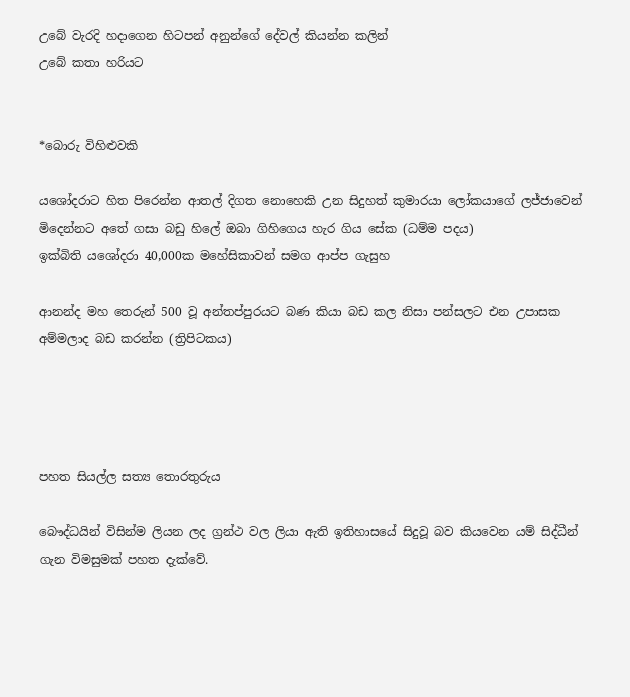උබේ වැරදි හදාගෙන හිටපන් අනුන්ගේ දේවල් කියන්න කලින්
උබේ කතා හරියට


*බොරු විහිළුවකි

යශෝදරාට හිත පිරෙන්න ආතල් දිගත නොහෙකි උන සිදුහත් කුමාරයා ලෝකයාගේ ලජ්ජාවෙන් මිදෙන්නට අතේ ගසා බඩු හිලේ ඔබා ගිහිගෙය හැර ගිය සේක (ධම්ම පදය)
ඉක්බිති යශෝදරා 40,000ක මහේසිකාවන් සමග ආප්ප ගැසුහ

ආනන්ද මහ තෙරුන් 500 වූ අන්තප්පුරයට බණ කියා බඩ කල නිසා පන්සලට එන උපාසක අම්මලාද බඩ කරන්න (ත්‍රිපිටකය)




පහත සියල්ල සත්‍ය තොරතුරුය

බෞද්ධයින් විසින්ම ලියන ලද ග්‍රන්ථ වල ලියා ඇති ඉතිහාසයේ සිදුවූ බව කියවෙන යම් සිද්ධීන් ගැන විමසුමක් පහත දැක්වේ.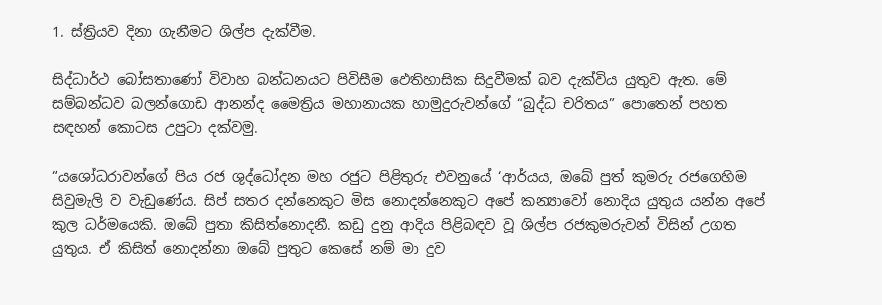1. ස්ත්‍රියව දිනා ගැනීමට ශිල්ප දැක්වීම.

සිද්ධාර්ථ බෝසතාණෝ විවාහ බන්ධනයට පිවිසීම ඵෙතිහාසික සිදුවීමක් බව දැක්විය යුතුව ඇත. මේ සම්බන්ධව බලන්ගොඩ ආනන්ද මෛත්‍රිය මහානායක හාමුදුරුවන්ගේ “බුද්ධ චරිතය” පොතෙන් පහත සඳහන් කොටස උපුටා දක්වමු.

“යශෝධරාවන්ගේ පිය රජ ශුද්ධෝදන මහ රජුට පිළිතුරු එවනුයේ ‘ආර්යය, ඔබේ පුත් කුමරු රජගෙහිම සිවුමැලි ව වැඩුණේය. සිප් සතර දන්නෙකුට මිස නොදන්නෙකුට අපේ කන්‍යාවෝ නොදිය යුතුය යන්න අපේ කුල ධර්මයෙකි. ඔබේ පුතා කිසිත්නොදනී. කඩු දුනු ආදිය පිළිබඳව වූ ශිල්ප රජකුමරුවන් විසින් උගත යුතුය. ඒ කිසිත් නොදන්නා ඔබේ පුතුට කෙසේ නම් මා දුව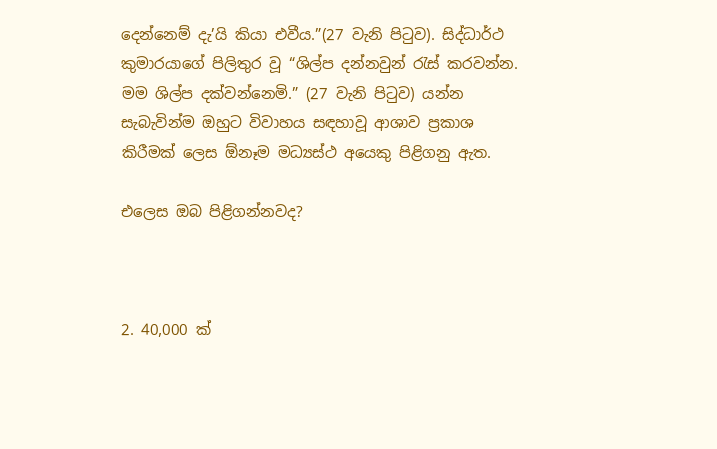දෙන්නෙම් දැ’යි කියා එවීය.”(27 වැනි පිටුව). සිද්ධාර්ථ කුමාරයාගේ පිලිතුර වූ “ශිල්ප දන්නවුන් රැස් කරවන්න. මම ශිල්ප දක්වන්නෙමි.” (27 වැනි පිටුව) යන්න සැබැවින්ම ඔහුට විවාහය සඳහාවූ ආශාව ප්‍රකාශ කිරීමක් ලෙස ඕනෑම මධ්‍යස්ථ අයෙකු පිළිගනු ඇත.

එලෙස ඔබ පිළිගන්නවද?



2. 40,000 ක්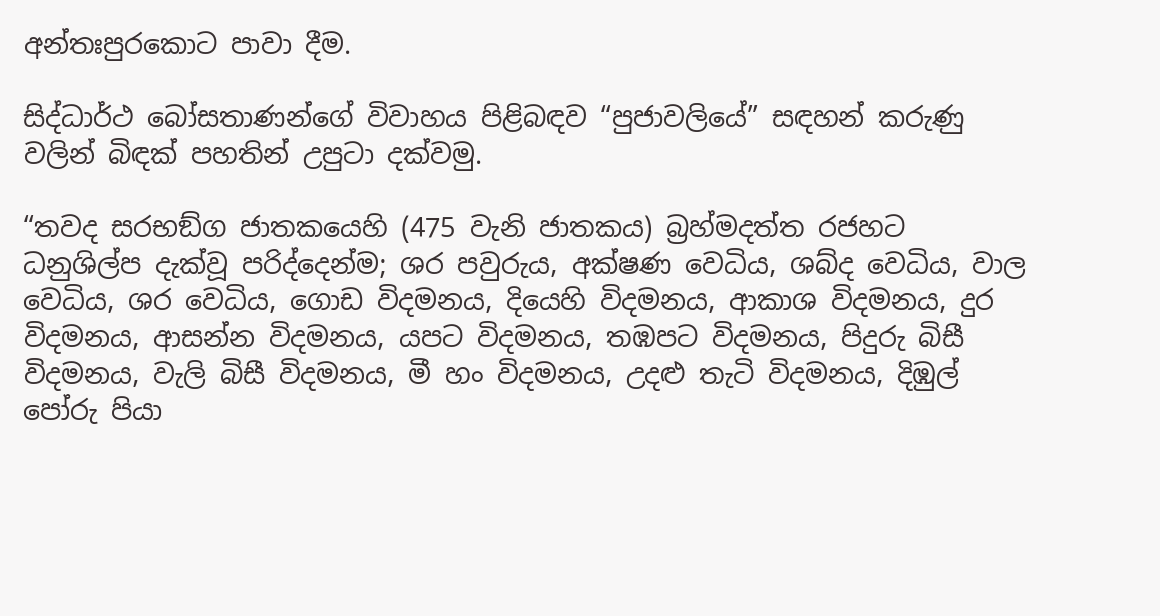අන්තඃපුරකොට පාවා දීම.

සිද්ධාර්ථ බෝසතාණන්ගේ විවාහය පිළිබඳව “පුජාවලියේ” සඳහන් කරුණු වලින් බිඳක් පහතින් උපුටා දක්වමු.

“තවද සරභඞ්ග ජාතකයෙහි (475 වැනි ජාතකය) බ්‍රහ්මදත්ත රජහට ධනුශිල්ප දැක්වූ පරිද්දෙන්ම; ශර පවුරුය, අක්ෂණ වෙධිය, ශබ්ද වෙධිය, වාල වෙධිය, ශර වෙධිය, ගොඩ විදමනය, දියෙහි විදමනය, ආකාශ විදමනය, දුර විදමනය, ආසන්න විදමනය, යපට විදමනය, තඹපට විදමනය, පිදුරු බිසී විදමනය, වැලි බිසී විදමනය, මී හං විදමනය, උදළු තැටි විදමනය, දිඹුල් පෝරු පියා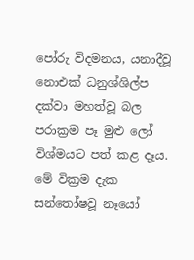පෝරු විදමනය, යනාදීවූ නොඑක් ධනුශ්ශිල්ප දක්වා මහත්වූ බල පරාක්‍රම පෑ මුළු ලෝ විශ්මයට පත් කළ දෑය. මේ වික්‍රම දැක සන්තෝෂවූ නෑයෝ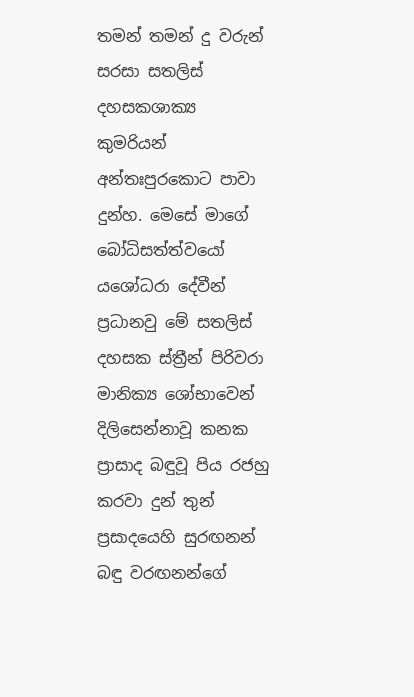තමන් තමන් දු වරුන් සරසා සතලිස් දහසකශාක්‍ය කුමරියන් අන්තඃපුරකොට පාවා දුන්හ. මෙසේ මාගේ බෝධිසත්ත්වයෝ යශෝධරා දේවීන් ප්‍රධානවු මේ සතලිස් දහසක ස්ත්‍රීන් පිරිවරා මානික්‍ය ශෝභාවෙන් දිලිසෙන්නාවූ කනක ප්‍රාසාද බඳුවූ පිය රජහු කරවා දුන් තුන් ප්‍රසාදයෙහි සුරඟනන් බඳු වරඟනන්ගේ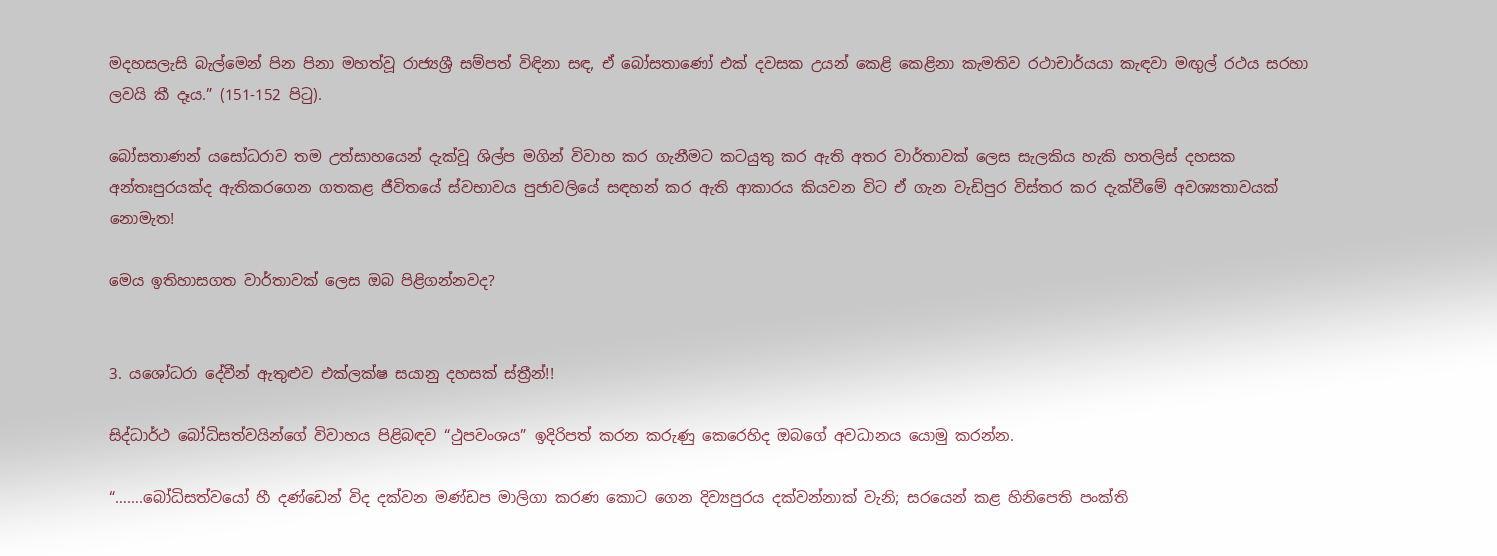මදහසලැසි බැල්මෙන් පින පිනා මහත්වූ රාජ්‍යශ්‍රී සම්පත් විඳිනා සඳ, ඒ බෝසතාණෝ එක් දවසක උයන් කෙළි කෙළිනා කැමතිව රථාචාර්යයා කැඳවා මඟුල් රථය සරහා ලවයි කී දෑය.” (151-152 පිටු).

බෝසතාණන් යසෝධරාව තම උත්සාහයෙන් දැක්වූ ශිල්ප මගින් විවාහ කර ගැනීමට කටයුතු කර ඇති අතර වාර්තාවක් ලෙස සැලකිය හැකි හතලිස් දහසක අන්තඃපුරයක්ද ඇතිකරගෙන ගතකළ ජීවිතයේ ස්වභාවය පුජාවලියේ සඳහන් කර ඇති ආකාරය කියවන විට ඒ ගැන වැඩිපුර විස්තර කර දැක්වීමේ අවශ්‍යතාවයක් නොමැත!

මෙය ඉතිහාසගත වාර්තාවක් ලෙස ඔබ පිළිගන්නවද?


3. යශෝධරා දේවීන් ඇතුළුව එක්ලක්ෂ සයානු දහසක් ස්ත්‍රීන්!!

සිද්ධාර්ථ බෝධිසත්වයින්ගේ විවාහය පිළිබඳව “ථුපවංශය” ඉදිරිපත් කරන කරුණු කෙරෙහිද ඔබගේ අවධානය යොමු කරන්න.

“…….බෝධිසත්වයෝ හී දණ්ඩෙන් විද දක්වන මණ්ඩප මාලිගා කරණ කොට ගෙන දිව්‍යපුරය දක්වන්නාක් වැනි; සරයෙන් කළ හිනිපෙති පංක්ති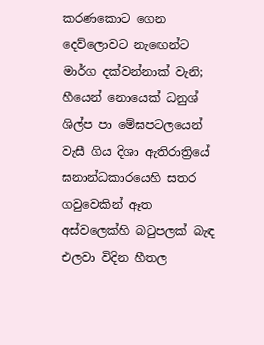කරණකොට ගෙන දෙව්ලොවට නැඟෙන්ට මාර්ග දක්වන්නාක් වැනි; හීයෙන් නොයෙක් ධනුශ් ශිල්ප පා මේඝපටලයෙන් වැසී ගිය දිශා ඇතිරාත්‍රියේ ඝනාන්ධකාරයෙහි සතර ගවුවෙකින් ඈත අස්වලෙක්හි බටුපලක් බැඳ එලවා විදින හීතල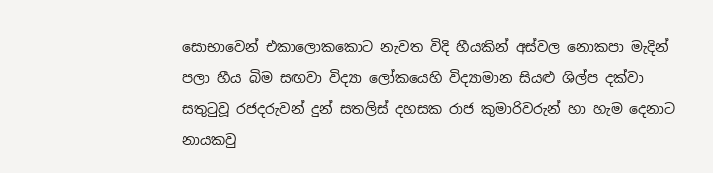සොභාවෙන් එකාලොකකොට නැවත විදි හීයකින් අස්වල නොකපා මැදින් පලා හීය බිම සඟවා විද්‍යා ලෝකයෙහි විද්‍යාමාන සියළු ශිල්ප දක්වා සතුටුවූ රජදරුවන් දුන් සතලිස් දහසක රාජ කුමාරිවරුන් හා හැම දෙනාට නායකවු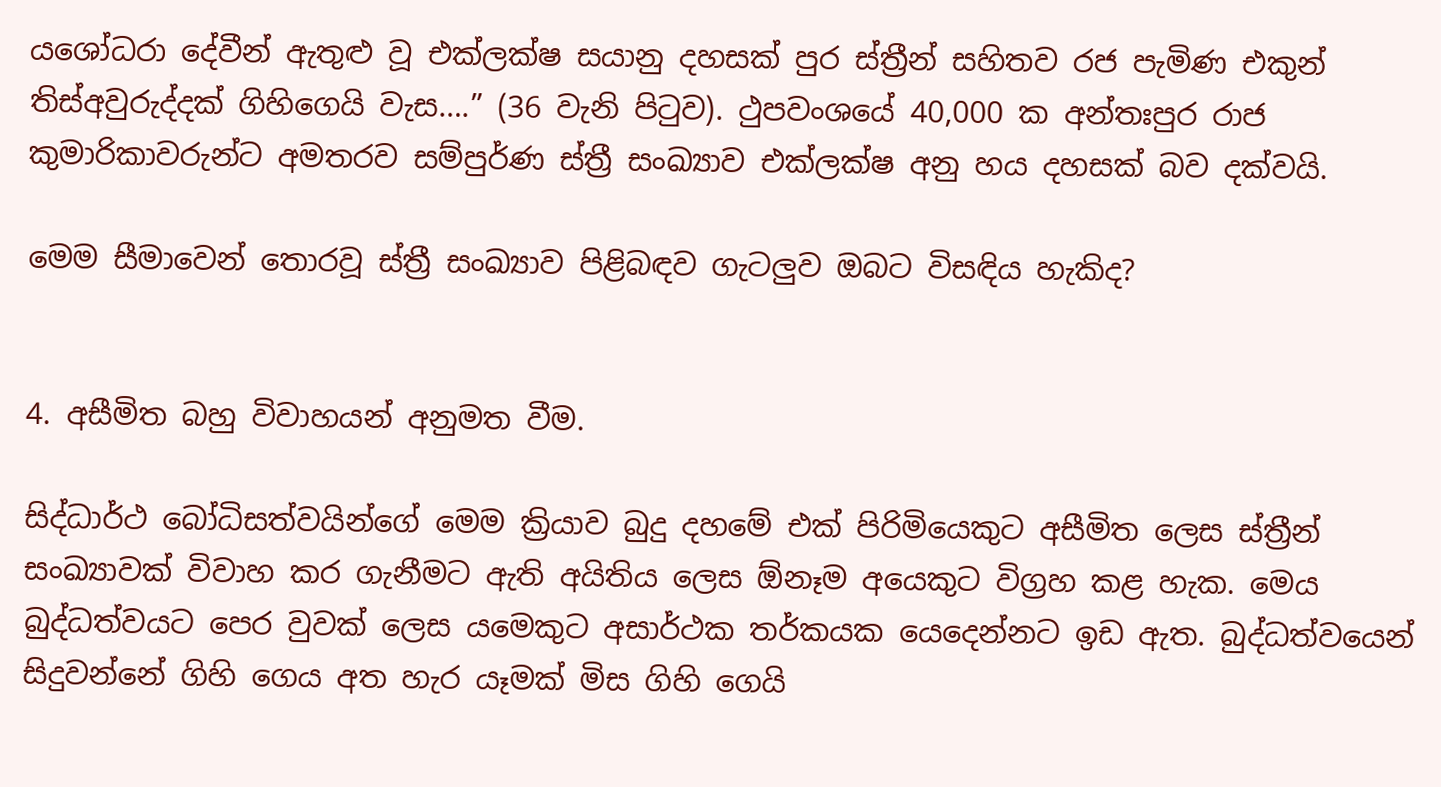යශෝධරා දේවීන් ඇතුළු වූ එක්ලක්ෂ සයානු දහසක් පුර ස්ත්‍රීන් සහිතව රජ පැමිණ එකුන් තිස්අවුරුද්දක් ගිහිගෙයි වැස….” (36 වැනි පිටුව). ථුපවංශයේ 40,000 ක අන්තඃපුර රාජ කුමාරිකාවරුන්ට අමතරව සම්පුර්ණ ස්ත්‍රී සංඛ්‍යාව එක්ලක්ෂ අනු හය දහසක් බව දක්වයි.

මෙම සීමාවෙන් තොරවූ ස්ත්‍රී සංඛ්‍යාව පිළිබඳව ගැටලුව ඔබට විසඳිය හැකිද?


4. අසීමිත බහු විවාහයන් අනුමත වීම.

සිද්ධාර්ථ බෝධිසත්වයින්ගේ මෙම ක්‍රියාව බුදු දහමේ එක් පිරිමියෙකුට අසීමිත ලෙස ස්ත්‍රීන් සංඛ්‍යාවක් විවාහ කර ගැනීමට ඇති අයිතිය ලෙස ඕනෑම අයෙකුට විග්‍රහ කළ හැක. මෙය බුද්ධත්වයට පෙර වුවක් ලෙස යමෙකුට අසාර්ථක තර්කයක යෙදෙන්නට ඉඩ ඇත. බුද්ධත්වයෙන් සිදුවන්නේ ගිහි ගෙය අත හැර යෑමක් මිස ගිහි ගෙයි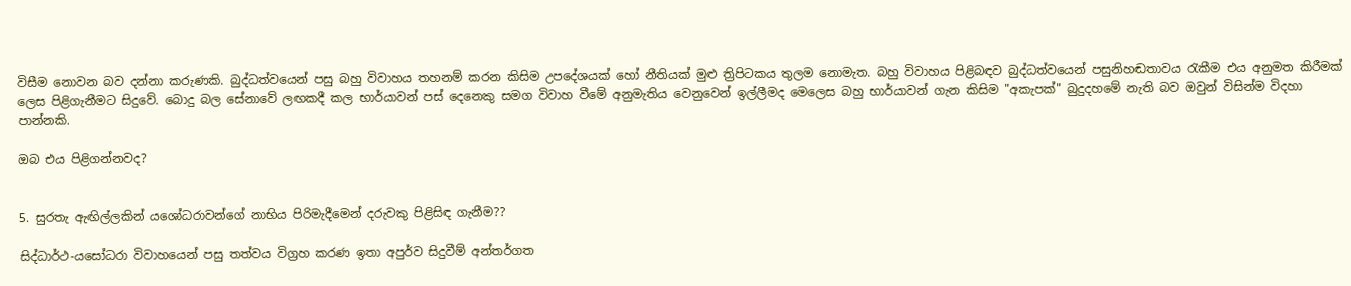විසීම නොවන බව දන්නා කරුණකි. බුද්ධත්වයෙන් පසු බහු විවාහය තහනම් කරන කිසිම උපදේශයක් හෝ නීතියක් මුළු ත්‍රිපිටකය තුලම නොමැත. බහු විවාහය පිළිබඳව බුද්ධත්වයෙන් පසුනිහඬතාවය රැකීම එය අනුමත කිරීමක් ලෙස පිළිගැනීමට සිදුවේ. බොදු බල සේනාවේ ලඟකදී කල භාර්යාවන් පස් දෙනෙකු සමග විවාහ වීමේ අනුමැතිය වෙනුවෙන් ඉල්ලීමද මෙලෙස බහු භාර්යාවන් ගැන කිසිම "අකැපක්" බුදුදහමේ නැති බව ඔවුන් විසින්ම විදහා පාන්නකි.

ඔබ එය පිළිගන්නවද?


5. සුරතැ ඇඟිල්ලකින් යශෝධරාවන්ගේ නාභිය පිරිමැදීමෙන් දරුවකු පිළිසිඳ ගැනීම??

සිද්ධාර්ථ-යසෝධරා විවාහයෙන් පසු තත්වය විග්‍රහ කරණ ඉතා අපුර්ව සිදුවීම් අන්තර්ගත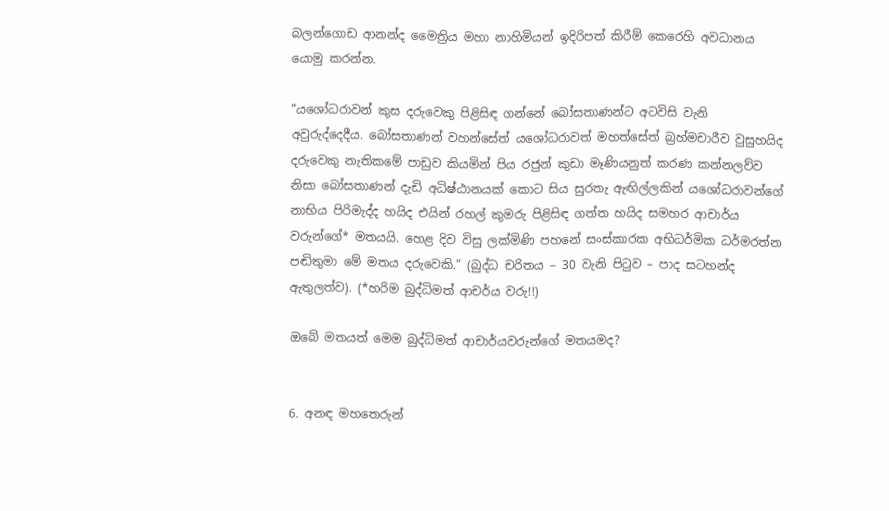බලන්ගොඩ ආනන්ද මෛත්‍රිය මහා නාහිමියන් ඉදිරිපත් කිරීම් කෙරෙහි අවධානය යොමු කරන්න.

“යශෝධරාවන් කුස දරුවෙකු පිළිසිඳ ගන්නේ බෝසතාණන්ට අටවිසි වැනි අවුරුද්දෙදීය. බෝසතාණන් වහන්සේත් යශෝධරාවත් මහත්සේත් බ්‍රහ්මචාරීව වුසුහයිද දරුවෙකු නැතිකමේ පාඩුව කියමින් පිය රජුන් කුඩා මෑණියනුත් කරණ කන්නලව්ව නිසා බෝසතාණන් දැඩි අධිෂ්ඨානයක් කොට සිය සුරතැ ඇඟිල්ලකින් යශෝධරාවන්ගේ නාභිය පිරිමැද්ද හයිද එයින් රහල් කුමරු පිළිසිඳ ගත්ත හයිද සමහර ආචාර්ය වරුන්ගේ* මතයයි. හෙළ දිව විසු ලක්මිණි පහනේ සංස්කාරක අභිධර්මික ධර්මරත්න පඬිතුමා මේ මතය දරුවෙකි.” (බුද්ධ චරිතය – 30 වැනි පිටුව – පාද සටහන්ද ඇතුලත්ව). (*හරිම බුද්ධිමත් ආචර්ය වරු!!)

ඔබේ මතයත් මෙම බුද්ධිමත් ආචාර්යවරුන්ගේ මතයමද?


6. අනඳ මහතෙරුන්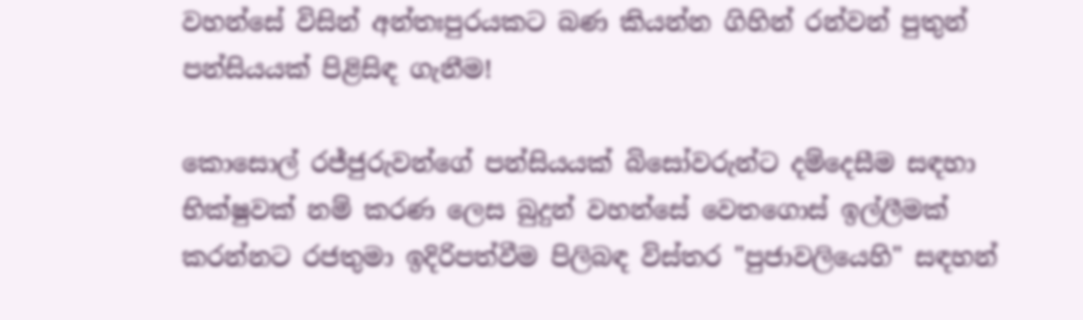වහන්සේ විසින් අන්තඃපුරයකට බණ කියන්න ගිහින් රන්වන් පුතුන් පන්සියයක් පිළිසිඳ ගැනීම!

කොසොල් රජ්ජුරුවන්ගේ පන්සියයක් බිසෝවරුන්ට දම්දෙසීම සඳහා භික්ෂුවක් නම් කරණ ලෙස බුදුන් වහන්සේ වෙතගොස් ඉල්ලීමක් කරන්නට රජතුමා ඉදිරිපත්වීම පිලිබඳ විස්තර "පුජාවලියෙහි" සඳහන්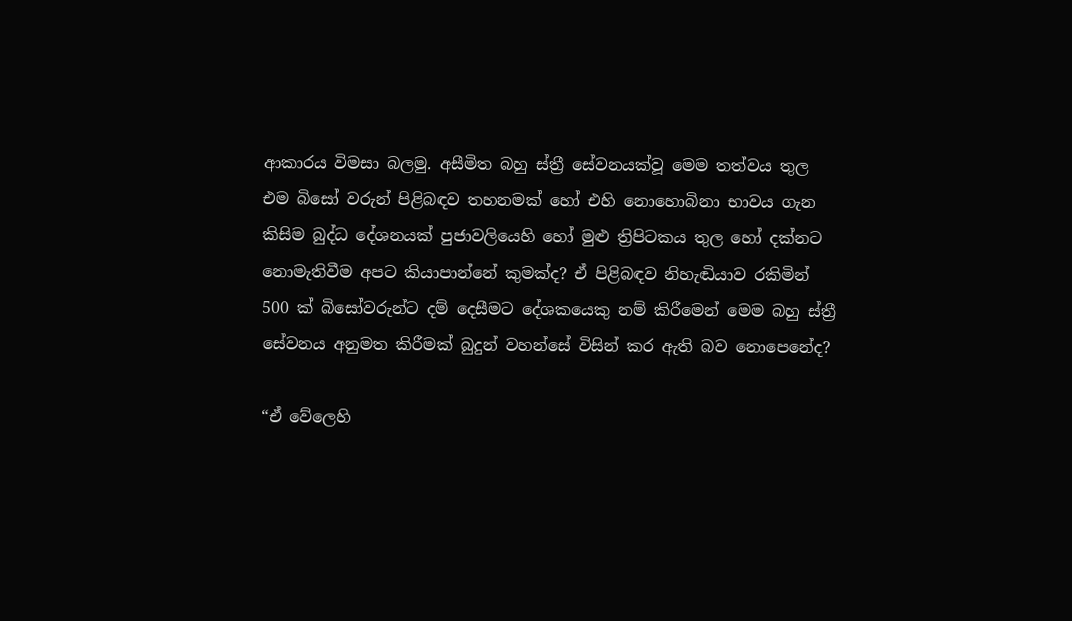ආකාරය විමසා බලමු. අසීමිත බහු ස්ත්‍රී සේවනයක්වූ මෙම තත්වය තුල එම බිසෝ වරුන් පිළිබඳව තහනමක් හෝ එහි නොහොබිනා භාවය ගැන කිසිම බුද්ධ දේශනයක් පුජාවලියෙහි හෝ මුළු ත්‍රිපිටකය තුල හෝ දක්නට නොමැතිවීම අපට කියාපාන්නේ කුමක්ද? ඒ පිළිබඳව නිහැඬියාව රකිමින් 500 ක් බිසෝවරුන්ට දම් දෙසීමට දේශකයෙකු නම් කිරීමෙන් මෙම බහු ස්ත්‍රී සේවනය අනුමත කිරීමක් බුදුන් වහන්සේ විසින් කර ඇති බව නොපෙනේද?

“ඒ වේලෙහි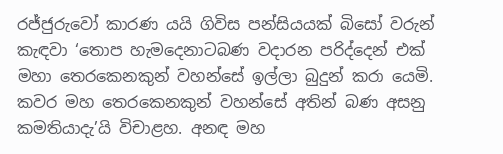රජ්ජුරුවෝ කාරණ යයි ගිවිස පන්සියයක් බිසෝ වරුන් කැඳවා ‘තොප හැමදෙනාටබණ වදාරන පරිද්දෙන් එක් මහා තෙරකෙනකුන් වහන්සේ ඉල්ලා බුදුන් කරා යෙමි. කවර මහ තෙරකෙනකුන් වහන්සේ අතින් බණ අසනු කමතියාදැ’යි විචාළහ. අනඳ මහ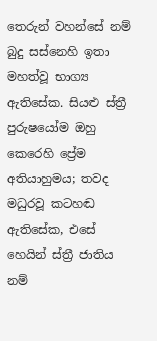තෙරුන් වහන්සේ නම් බුදු සස්නෙහි ඉතා මහත්වූ භාග්‍ය ඇතිසේක. සියළු ස්ත්‍රී පුරුෂයෝම ඔහු කෙරෙහි ප්‍රේම අතියාහුමය; තවද මධුරවූ කටහඬ ඇතිසේක, එසේ හෙයින් ස්ත්‍රී ජාතිය නම්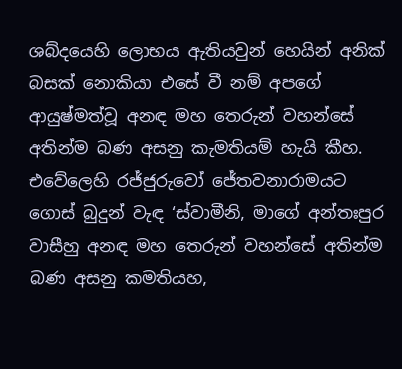ශබ්දයෙහි ලොභය ඇතියවුන් හෙයින් අනික් බසක් නොකියා එසේ වී නම් අපගේ ආයුෂ්මත්වූ අනඳ මහ තෙරුන් වහන්සේ අතින්ම බණ අසනු කැමතියම් හැයි කීහ. එවේලෙහි රජ්ජුරුවෝ ජේතවනාරාමයට ගොස් බුදුන් වැඳ ‘ස්වාමීනි, මාගේ අන්තඃපුර වාසීහු අනඳ මහ තෙරුන් වහන්සේ අතින්ම බණ අසනු කමතියහ,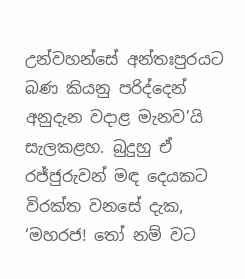උන්වහන්සේ අන්තඃපුරයට බණ කියනු පරිද්දෙන් අනුදැන වදාළ මැනව’යි සැලකළහ. බුදුහු ඒ රජ්ජුරුවන් මඳ දෙයකට විරක්ත වනසේ දැක, ‘මහරජ! තෝ නම් වට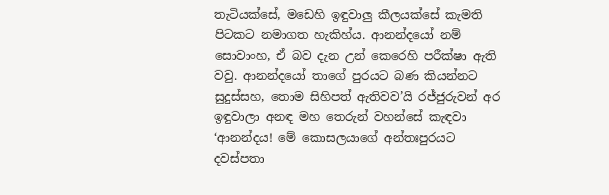තැටියක්සේ, මඩෙහි ඉඳුවාලු කීලයක්සේ කැමති පිටකට නමාගත හැකිහ්ය. ආනන්දයෝ නම් සොවාංහ, ඒ බව දැන උන් කෙරෙහි පරීක්ෂා ඇති වවු. ආනන්දයෝ තාගේ පුරයට බණ කියන්නට සුදුස්සහ, තොම සිහිපත් ඇතිවව’යි රජ්ජුරුවන් අර ඉඳුවාලා අනඳ මහ තෙරුන් වහන්සේ කැඳවා ‘ආනන්දය! මේ කොසලයාගේ අන්තඃපුරයට දවස්පතා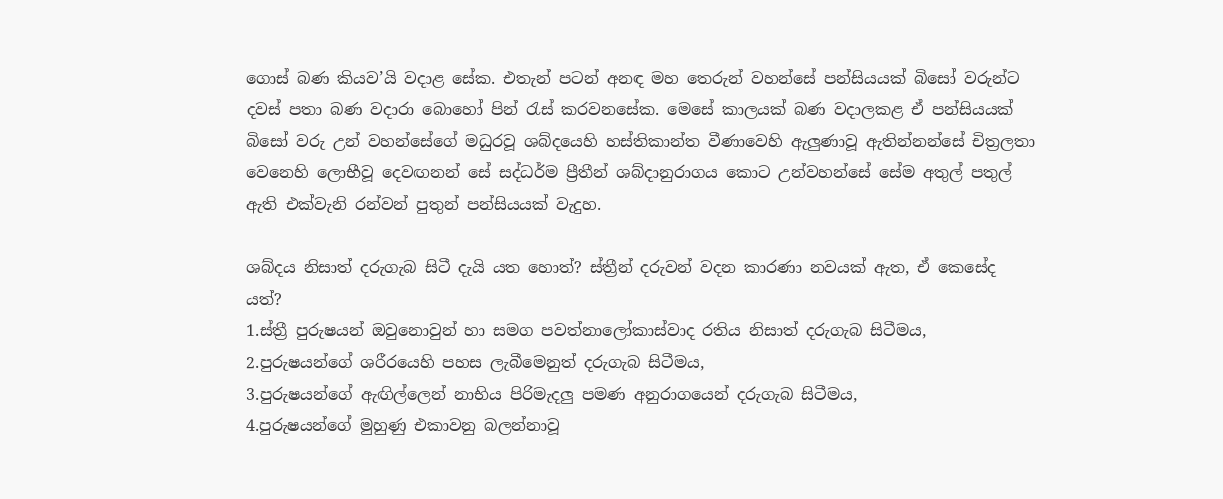ගොස් බණ කියව’යි වදාළ සේක. එතැන් පටන් අනඳ මහ තෙරුන් වහන්සේ පන්සියයක් බිසෝ වරුන්ට දවස් පතා බණ වදාරා බොහෝ පින් රැස් කරවනසේක. මෙසේ කාලයක් බණ වදාලකළ ඒ පන්සියයක් බිසෝ වරු උන් වහන්සේගේ මධුරවූ ශබ්දයෙහි හස්තිකාන්ත වීණාවෙහි ඇලුණාවූ ඇතින්නන්සේ චිත්‍රලතා වෙනෙහි ලොභීවූ දෙවඟනන් සේ සද්ධර්ම ප්‍රීතීන් ශබ්දානුරාගය කොට උන්වහන්සේ සේම අතුල් පතුල් ඇති එක්වැනි රන්වන් පුතුන් පන්සියයක් වැදුහ.

ශබ්දය නිසාත් දරුගැබ සිටී දැයි යත හොත්? ස්ත්‍රීන් දරුවන් වදන කාරණා නවයක් ඇත, ඒ කෙසේද යත්?
1.ස්ත්‍රී පුරුෂයන් ඔවුනොවුන් හා සමග පවත්නාලෝකාස්වාද රතිය නිසාත් දරුගැබ සිටීමය,
2.පුරුෂයන්ගේ ශරීරයෙහි පහස ලැබීමෙනුත් දරුගැබ සිටීමය,
3.පුරුෂයන්ගේ ඇඟිල්ලෙන් නාභිය පිරිමැදලු පමණ අනුරාගයෙන් දරුගැබ සිටීමය,
4.පුරුෂයන්ගේ මුහුණු එකාවනු බලන්නාවූ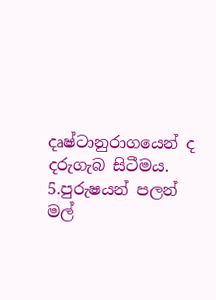දෘෂ්ටානුරාගයෙන් ද දරුගැබ සිටීමය.
5.පුරුෂයන් පලන් මල්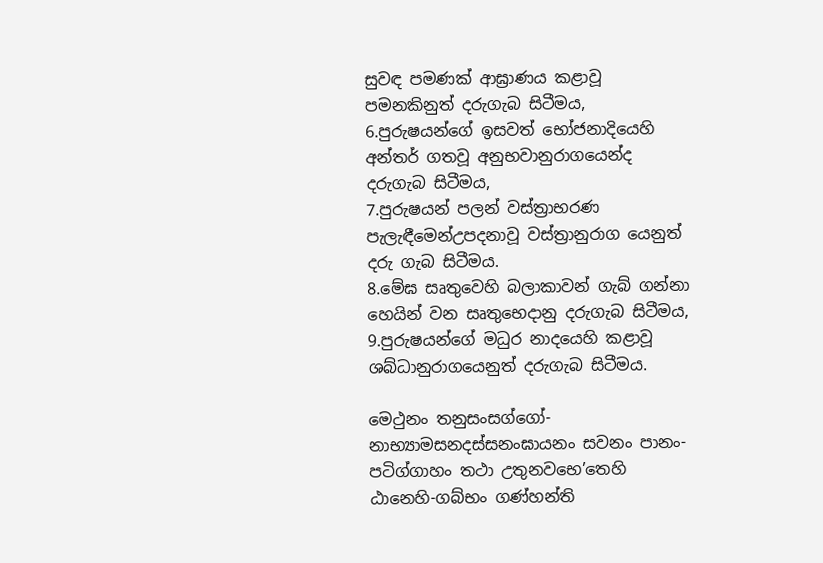සුවඳ පමණක් ආඝ්‍රාණය කළාවූ පමනකිනුත් දරුගැබ සිටීමය,
6.පුරුෂයන්ගේ ඉසවත් භෝජනාදියෙහි අන්තර් ගතවූ අනුභවානුරාගයෙන්ද දරුගැබ සිටීමය,
7.පුරුෂයන් පලන් වස්ත්‍රාභරණ පැලැඳීමෙන්උපදනාවූ වස්ත්‍රානුරාග යෙනුත් දරු ගැබ සිටීමය.
8.මේඝ සෘතුවෙහි බලාකාවන් ගැබ් ගන්නා හෙයින් වන සෘතුභෙදානු දරුගැබ සිටීමය,
9.පුරුෂයන්ගේ මධුර නාදයෙහි කළාවූ ශබ්ධානුරාගයෙනුත් දරුගැබ සිටීමය.

මෙථුනං තනුසංසග්ගෝ-නාභ්‍යාමසනදස්සනංඝායනං සවනං පානං-පටිග්ගාහං තථා උතුනවභෙ’තෙහි ඨානෙහි-ගබ්භං ගණ්හන්ති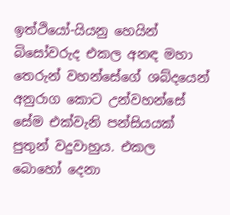ඉත්ථියෝ-යියනු හෙයින් බිසෝවරුද එකල අනඳ මහා තෙරුන් වහන්සේගේ ශබ්දයෙන් අනුරාග කොට උන්වහන්සේ සේම එක්වැනි පන්සියයක් පුතුන් වදුවාහුය. එකල බොහෝ දෙනා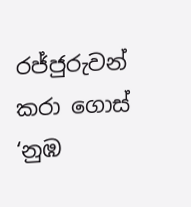රජ්ජුරුවන් කරා ගොස් ‘නුඹ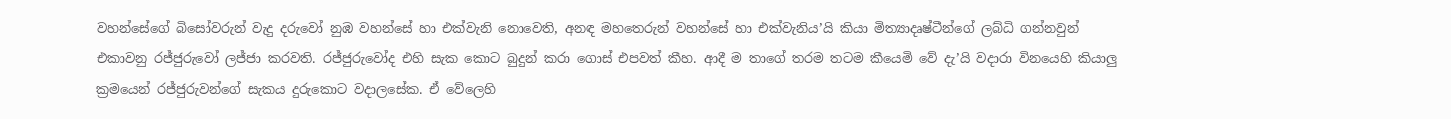වහන්සේගේ බිසෝවරුන් වැදු දරුවෝ නුඹ වහන්සේ හා එක්වැනි නොවෙති, අනඳ මහතෙරුන් වහන්සේ හා එක්වැනිය’යි කියා මිත්‍යාදෘෂ්ටීන්ගේ ලබ්ධි ගන්නවුන් එකාවනු රජ්ජුරුවෝ ලජ්ජා කරවති. රජ්ජුරුවෝද එහි සැක කොට බුදුන් කරා ගොස් එපවත් කීහ. ආදී ම තාගේ තරම තටම කීයෙමි වේ දැ’යි වදාරා විනයෙහි කියාලු ක්‍රමයෙන් රජ්ජුරුවන්ගේ සැකය දුරුකොට වදාලසේක. ඒ වේලෙහි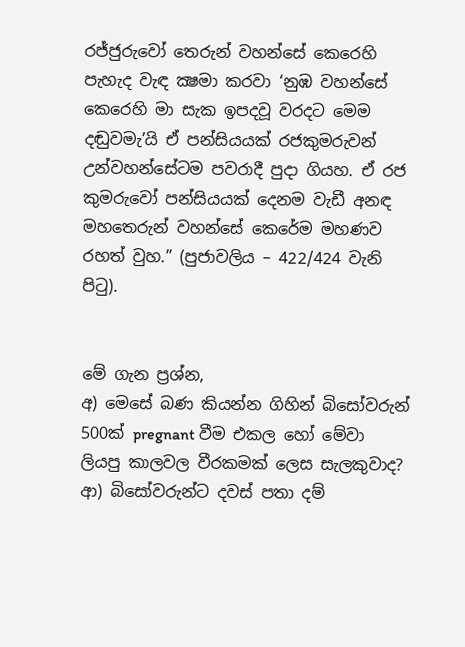රජ්ජුරුවෝ තෙරුන් වහන්සේ කෙරෙහි පැහැද වැඳ ක්‍ෂමා කරවා ‘නුඹ වහන්සේ කෙරෙහි මා සැක ඉපදවූ වරදට මෙම දඬුවමැ’යි ඒ පන්සියයක් රජකුමරුවන් උන්වහන්සේටම පවරාදී පුදා ගියහ. ඒ රජ කුමරුවෝ පන්සියයක් දෙනම වැඩී අනඳ මහතෙරුන් වහන්සේ කෙරේම මහණව රහත් වුහ.” (පුජාවලිය – 422/424 වැනි පිටු).


මේ ගැන ප්‍රශ්න,
අ) මෙසේ බණ කියන්න ගිහින් බිසෝවරුන් 500ක් pregnant වීම එකල හෝ මේවා ලියපු කාලවල වීරකමක් ලෙස සැලකුවාද?
ආ) බිසෝවරුන්ට දවස් පතා දම්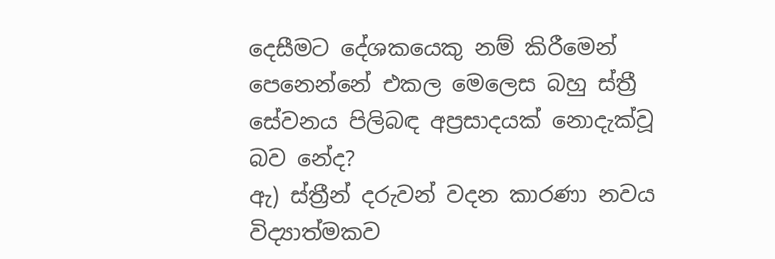දෙසීමට දේශකයෙකු නම් කිරීමෙන් පෙනෙන්නේ එකල මෙලෙස බහු ස්ත්‍රී සේවනය පිලිබඳ අප්‍රසාදයක් නොදැක්වූ බව නේද?
ඇ) ස්ත්‍රීන් දරුවන් වදන කාරණා නවය විද්‍යාත්මකව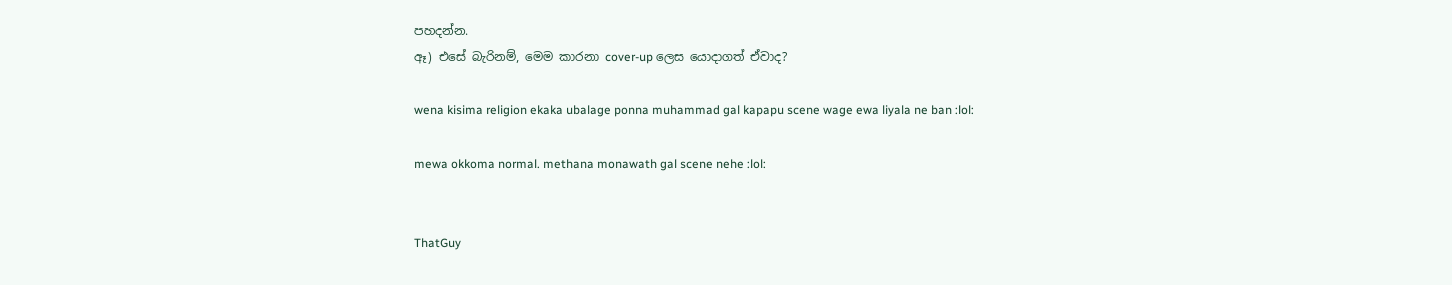පහදන්න.
ඈ) එසේ බැරිනම්, මෙම කාරනා cover-up ලෙස යොදාගත් ඒවාද?

wena kisima religion ekaka ubalage ponna muhammad gal kapapu scene wage ewa liyala ne ban :lol:

mewa okkoma normal. methana monawath gal scene nehe :lol:


ThatGuy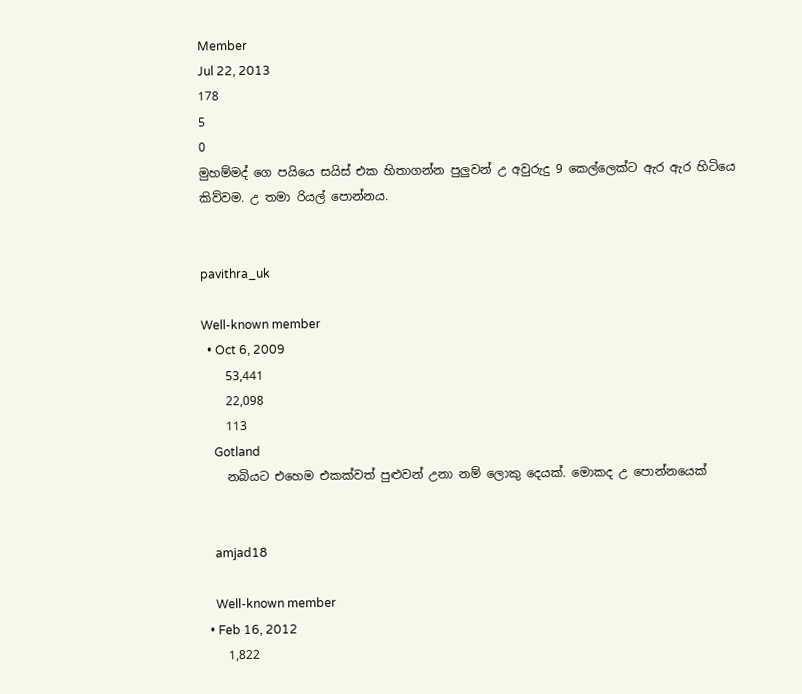Member
Jul 22, 2013
178
5
0
මුහම්මද් ගෙ පයියෙ සයිස් එක හිතාගන්න පුලුවන් උ අවුරුදු 9 කෙල්ලෙක්ට ඇර ඇර හිටියෙ කිව්වම. උ තමා රියල් පොන්නය.


pavithra_uk

Well-known member
  • Oct 6, 2009
    53,441
    22,098
    113
    Gotland
    නබියට එහෙම එකක්වත් පුළුවන් උනා නම් ලොකු දෙයක්. මොකද උ පොන්නයෙක්


    amjad18

    Well-known member
  • Feb 16, 2012
    1,822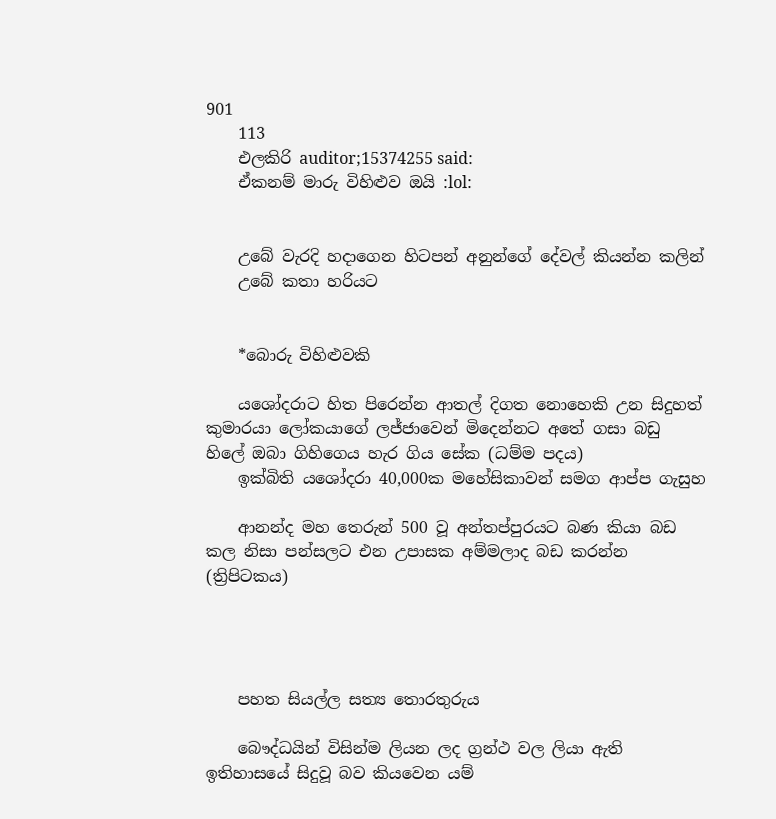901
    113
    එලකිරි auditor;15374255 said:
    ඒකනම් මාරු විහිළුව ඔයි :lol:


    උබේ වැරදි හදාගෙන හිටපන් අනුන්ගේ දේවල් කියන්න කලින්
    උබේ කතා හරියට


    *බොරු විහිළුවකි

    යශෝදරාට හිත පිරෙන්න ආතල් දිගත නොහෙකි උන සිදුහත් කුමාරයා ලෝකයාගේ ලජ්ජාවෙන් මිදෙන්නට අතේ ගසා බඩු හිලේ ඔබා ගිහිගෙය හැර ගිය සේක (ධම්ම පදය)
    ඉක්බිති යශෝදරා 40,000ක මහේසිකාවන් සමග ආප්ප ගැසුහ

    ආනන්ද මහ තෙරුන් 500 වූ අන්තප්පුරයට බණ කියා බඩ කල නිසා පන්සලට එන උපාසක අම්මලාද බඩ කරන්න (ත්‍රිපිටකය)




    පහත සියල්ල සත්‍ය තොරතුරුය

    බෞද්ධයින් විසින්ම ලියන ලද ග්‍රන්ථ වල ලියා ඇති ඉතිහාසයේ සිදුවූ බව කියවෙන යම්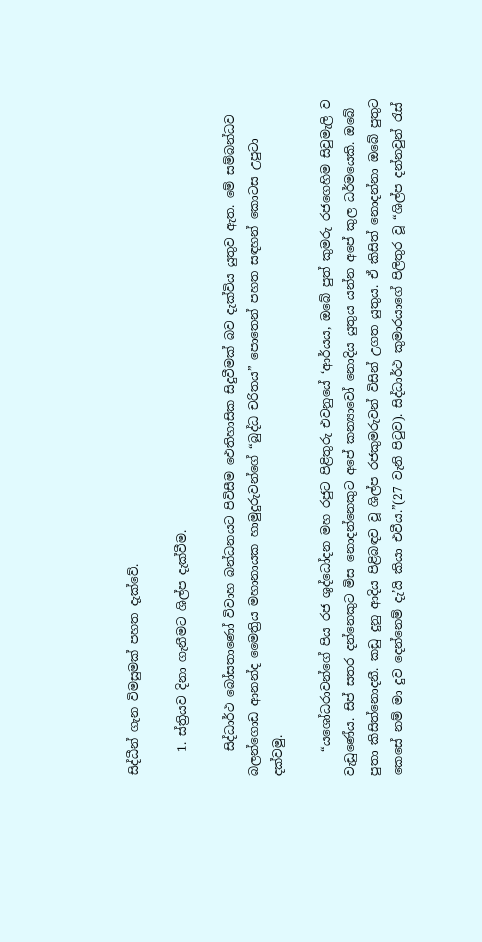සිද්ධීන් ගැන විමසුමක් පහත දැක්වේ.

    1. ස්ත්‍රියව දිනා ගැනීමට ශිල්ප දැක්වීම.

    සිද්ධාර්ථ බෝසතාණෝ විවාහ බන්ධනයට පිවිසීම ඵෙතිහාසික සිදුවීමක් බව දැක්විය යුතුව ඇත. මේ සම්බන්ධව බලන්ගොඩ ආනන්ද මෛත්‍රිය මහානායක හාමුදුරුවන්ගේ “බුද්ධ චරිතය” පොතෙන් පහත සඳහන් කොටස උපුටා දක්වමු.

    “යශෝධරාවන්ගේ පිය රජ ශුද්ධෝදන මහ රජුට පිළිතුරු එවනුයේ ‘ආර්යය, ඔබේ පුත් කුමරු රජගෙහිම සිවුමැලි ව වැඩුණේය. සිප් සතර දන්නෙකුට මිස නොදන්නෙකුට අපේ කන්‍යාවෝ නොදිය යුතුය යන්න අපේ කුල ධර්මයෙකි. ඔබේ පුතා කිසිත්නොදනී. කඩු දුනු ආදිය පිළිබඳව වූ ශිල්ප රජකුමරුවන් විසින් උගත යුතුය. ඒ කිසිත් නොදන්නා ඔබේ පුතුට කෙසේ නම් මා දුව දෙන්නෙම් දැ’යි කියා එවීය.”(27 වැනි පිටුව). සිද්ධාර්ථ කුමාරයාගේ පිලිතුර වූ “ශිල්ප දන්නවුන් රැස්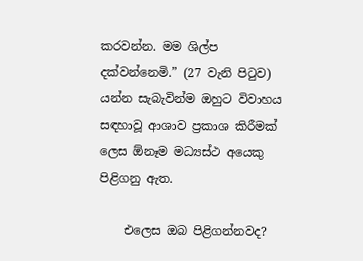කරවන්න. මම ශිල්ප දක්වන්නෙමි.” (27 වැනි පිටුව) යන්න සැබැවින්ම ඔහුට විවාහය සඳහාවූ ආශාව ප්‍රකාශ කිරීමක් ලෙස ඕනෑම මධ්‍යස්ථ අයෙකු පිළිගනු ඇත.

    එලෙස ඔබ පිළිගන්නවද?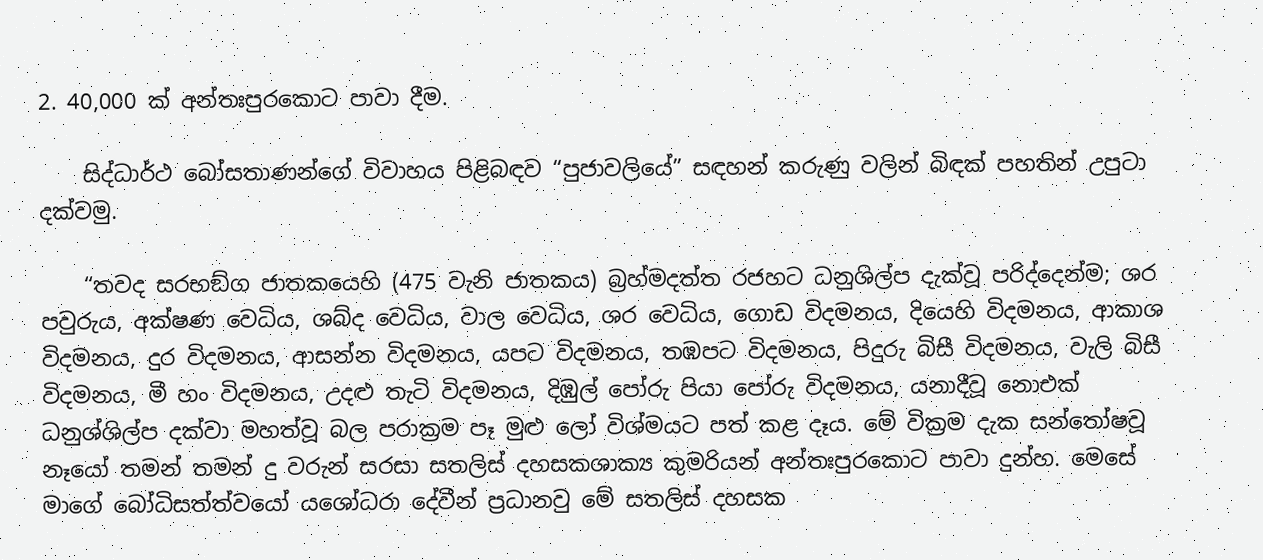2. 40,000 ක් අන්තඃපුරකොට පාවා දීම.

    සිද්ධාර්ථ බෝසතාණන්ගේ විවාහය පිළිබඳව “පුජාවලියේ” සඳහන් කරුණු වලින් බිඳක් පහතින් උපුටා දක්වමු.

    “තවද සරභඞ්ග ජාතකයෙහි (475 වැනි ජාතකය) බ්‍රහ්මදත්ත රජහට ධනුශිල්ප දැක්වූ පරිද්දෙන්ම; ශර පවුරුය, අක්ෂණ වෙධිය, ශබ්ද වෙධිය, වාල වෙධිය, ශර වෙධිය, ගොඩ විදමනය, දියෙහි විදමනය, ආකාශ විදමනය, දුර විදමනය, ආසන්න විදමනය, යපට විදමනය, තඹපට විදමනය, පිදුරු බිසී විදමනය, වැලි බිසී විදමනය, මී හං විදමනය, උදළු තැටි විදමනය, දිඹුල් පෝරු පියා පෝරු විදමනය, යනාදීවූ නොඑක් ධනුශ්ශිල්ප දක්වා මහත්වූ බල පරාක්‍රම පෑ මුළු ලෝ විශ්මයට පත් කළ දෑය. මේ වික්‍රම දැක සන්තෝෂවූ නෑයෝ තමන් තමන් දු වරුන් සරසා සතලිස් දහසකශාක්‍ය කුමරියන් අන්තඃපුරකොට පාවා දුන්හ. මෙසේ මාගේ බෝධිසත්ත්වයෝ යශෝධරා දේවීන් ප්‍රධානවු මේ සතලිස් දහසක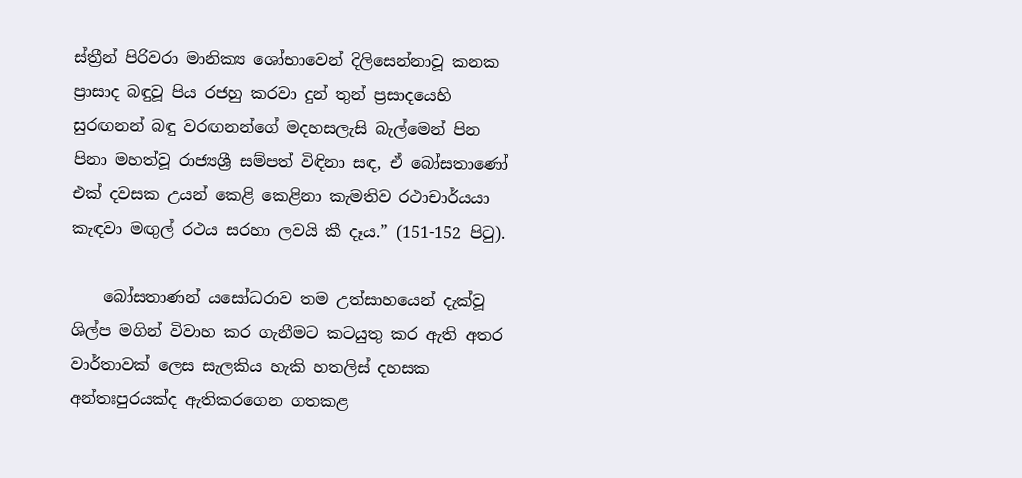ස්ත්‍රීන් පිරිවරා මානික්‍ය ශෝභාවෙන් දිලිසෙන්නාවූ කනක ප්‍රාසාද බඳුවූ පිය රජහු කරවා දුන් තුන් ප්‍රසාදයෙහි සුරඟනන් බඳු වරඟනන්ගේ මදහසලැසි බැල්මෙන් පින පිනා මහත්වූ රාජ්‍යශ්‍රී සම්පත් විඳිනා සඳ, ඒ බෝසතාණෝ එක් දවසක උයන් කෙළි කෙළිනා කැමතිව රථාචාර්යයා කැඳවා මඟුල් රථය සරහා ලවයි කී දෑය.” (151-152 පිටු).

    බෝසතාණන් යසෝධරාව තම උත්සාහයෙන් දැක්වූ ශිල්ප මගින් විවාහ කර ගැනීමට කටයුතු කර ඇති අතර වාර්තාවක් ලෙස සැලකිය හැකි හතලිස් දහසක අන්තඃපුරයක්ද ඇතිකරගෙන ගතකළ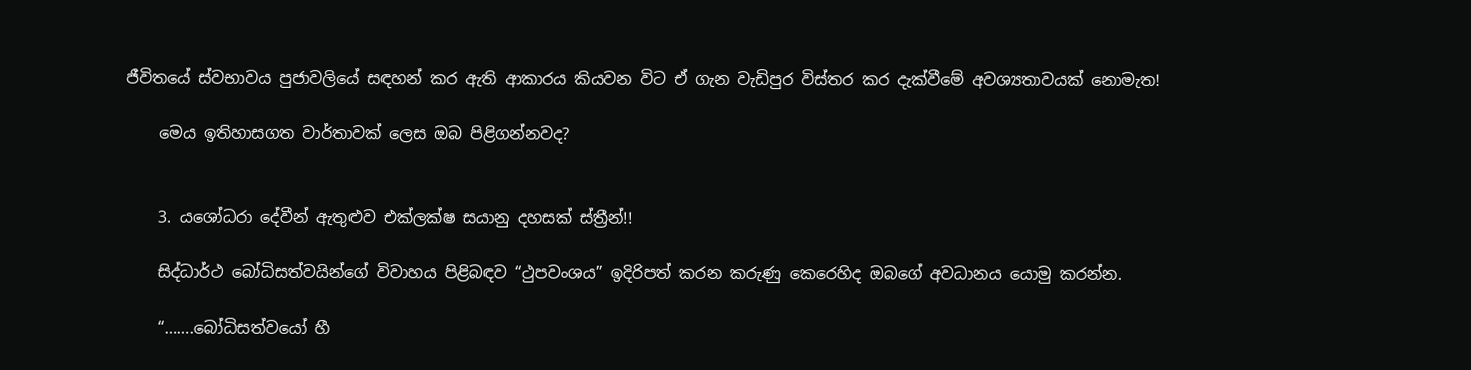ජීවිතයේ ස්වභාවය පුජාවලියේ සඳහන් කර ඇති ආකාරය කියවන විට ඒ ගැන වැඩිපුර විස්තර කර දැක්වීමේ අවශ්‍යතාවයක් නොමැත!

    මෙය ඉතිහාසගත වාර්තාවක් ලෙස ඔබ පිළිගන්නවද?


    3. යශෝධරා දේවීන් ඇතුළුව එක්ලක්ෂ සයානු දහසක් ස්ත්‍රීන්!!

    සිද්ධාර්ථ බෝධිසත්වයින්ගේ විවාහය පිළිබඳව “ථුපවංශය” ඉදිරිපත් කරන කරුණු කෙරෙහිද ඔබගේ අවධානය යොමු කරන්න.

    “…….බෝධිසත්වයෝ හී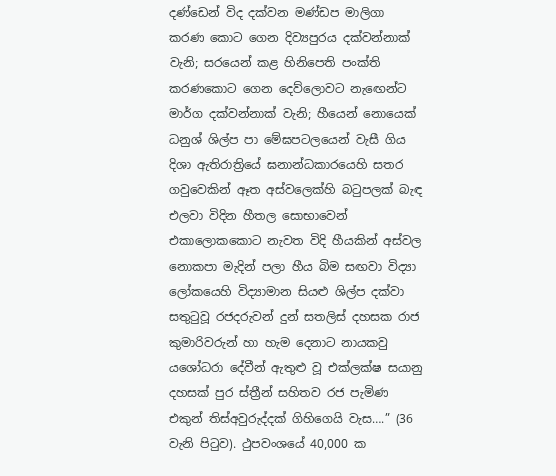දණ්ඩෙන් විද දක්වන මණ්ඩප මාලිගා කරණ කොට ගෙන දිව්‍යපුරය දක්වන්නාක් වැනි; සරයෙන් කළ හිනිපෙති පංක්ති කරණකොට ගෙන දෙව්ලොවට නැඟෙන්ට මාර්ග දක්වන්නාක් වැනි; හීයෙන් නොයෙක් ධනුශ් ශිල්ප පා මේඝපටලයෙන් වැසී ගිය දිශා ඇතිරාත්‍රියේ ඝනාන්ධකාරයෙහි සතර ගවුවෙකින් ඈත අස්වලෙක්හි බටුපලක් බැඳ එලවා විදින හීතල සොභාවෙන් එකාලොකකොට නැවත විදි හීයකින් අස්වල නොකපා මැදින් පලා හීය බිම සඟවා විද්‍යා ලෝකයෙහි විද්‍යාමාන සියළු ශිල්ප දක්වා සතුටුවූ රජදරුවන් දුන් සතලිස් දහසක රාජ කුමාරිවරුන් හා හැම දෙනාට නායකවු යශෝධරා දේවීන් ඇතුළු වූ එක්ලක්ෂ සයානු දහසක් පුර ස්ත්‍රීන් සහිතව රජ පැමිණ එකුන් තිස්අවුරුද්දක් ගිහිගෙයි වැස….” (36 වැනි පිටුව). ථුපවංශයේ 40,000 ක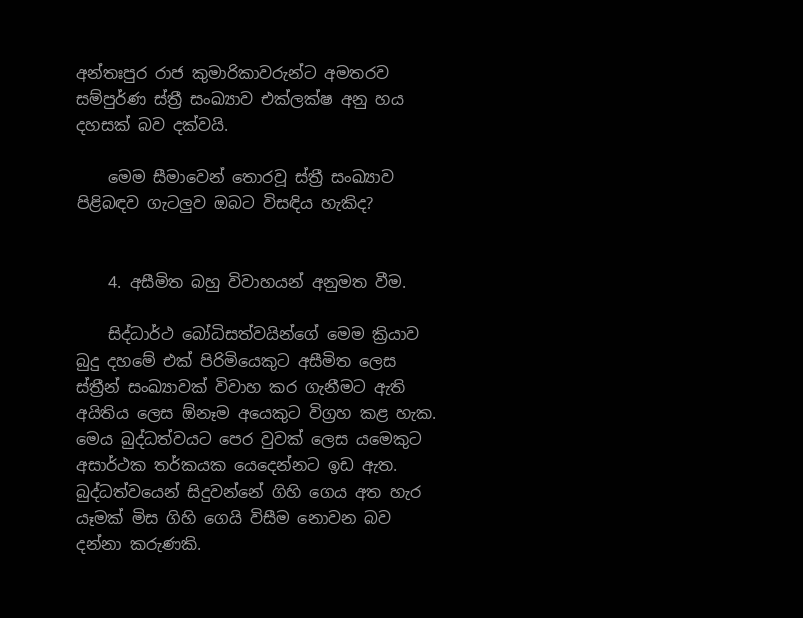අන්තඃපුර රාජ කුමාරිකාවරුන්ට අමතරව සම්පුර්ණ ස්ත්‍රී සංඛ්‍යාව එක්ලක්ෂ අනු හය දහසක් බව දක්වයි.

    මෙම සීමාවෙන් තොරවූ ස්ත්‍රී සංඛ්‍යාව පිළිබඳව ගැටලුව ඔබට විසඳිය හැකිද?


    4. අසීමිත බහු විවාහයන් අනුමත වීම.

    සිද්ධාර්ථ බෝධිසත්වයින්ගේ මෙම ක්‍රියාව බුදු දහමේ එක් පිරිමියෙකුට අසීමිත ලෙස ස්ත්‍රීන් සංඛ්‍යාවක් විවාහ කර ගැනීමට ඇති අයිතිය ලෙස ඕනෑම අයෙකුට විග්‍රහ කළ හැක. මෙය බුද්ධත්වයට පෙර වුවක් ලෙස යමෙකුට අසාර්ථක තර්කයක යෙදෙන්නට ඉඩ ඇත. බුද්ධත්වයෙන් සිදුවන්නේ ගිහි ගෙය අත හැර යෑමක් මිස ගිහි ගෙයි විසීම නොවන බව දන්නා කරුණකි.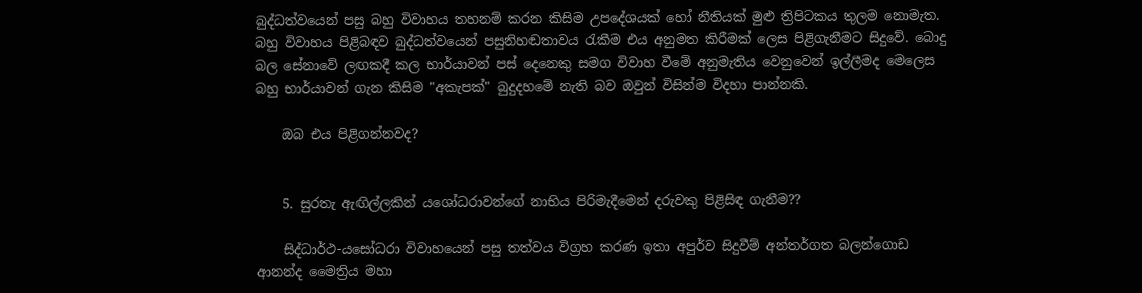බුද්ධත්වයෙන් පසු බහු විවාහය තහනම් කරන කිසිම උපදේශයක් හෝ නීතියක් මුළු ත්‍රිපිටකය තුලම නොමැත. බහු විවාහය පිළිබඳව බුද්ධත්වයෙන් පසුනිහඬතාවය රැකීම එය අනුමත කිරීමක් ලෙස පිළිගැනීමට සිදුවේ. බොදු බල සේනාවේ ලඟකදී කල භාර්යාවන් පස් දෙනෙකු සමග විවාහ වීමේ අනුමැතිය වෙනුවෙන් ඉල්ලීමද මෙලෙස බහු භාර්යාවන් ගැන කිසිම "අකැපක්" බුදුදහමේ නැති බව ඔවුන් විසින්ම විදහා පාන්නකි.

    ඔබ එය පිළිගන්නවද?


    5. සුරතැ ඇඟිල්ලකින් යශෝධරාවන්ගේ නාභිය පිරිමැදීමෙන් දරුවකු පිළිසිඳ ගැනීම??

    සිද්ධාර්ථ-යසෝධරා විවාහයෙන් පසු තත්වය විග්‍රහ කරණ ඉතා අපුර්ව සිදුවීම් අන්තර්ගත බලන්ගොඩ ආනන්ද මෛත්‍රිය මහා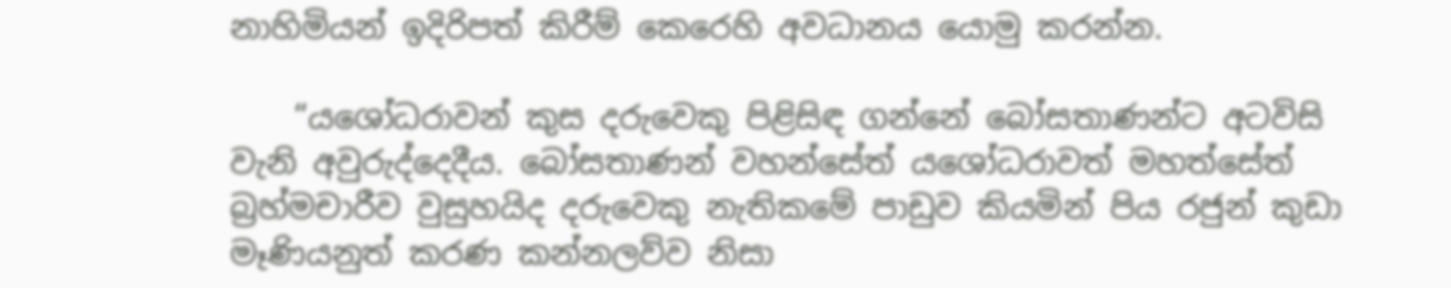නාහිමියන් ඉදිරිපත් කිරීම් කෙරෙහි අවධානය යොමු කරන්න.

    “යශෝධරාවන් කුස දරුවෙකු පිළිසිඳ ගන්නේ බෝසතාණන්ට අටවිසි වැනි අවුරුද්දෙදීය. බෝසතාණන් වහන්සේත් යශෝධරාවත් මහත්සේත් බ්‍රහ්මචාරීව වුසුහයිද දරුවෙකු නැතිකමේ පාඩුව කියමින් පිය රජුන් කුඩා මෑණියනුත් කරණ කන්නලව්ව නිසා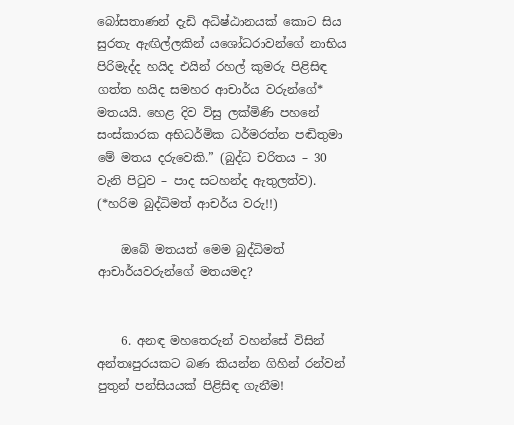බෝසතාණන් දැඩි අධිෂ්ඨානයක් කොට සිය සුරතැ ඇඟිල්ලකින් යශෝධරාවන්ගේ නාභිය පිරිමැද්ද හයිද එයින් රහල් කුමරු පිළිසිඳ ගත්ත හයිද සමහර ආචාර්ය වරුන්ගේ* මතයයි. හෙළ දිව විසු ලක්මිණි පහනේ සංස්කාරක අභිධර්මික ධර්මරත්න පඬිතුමා මේ මතය දරුවෙකි.” (බුද්ධ චරිතය – 30 වැනි පිටුව – පාද සටහන්ද ඇතුලත්ව). (*හරිම බුද්ධිමත් ආචර්ය වරු!!)

    ඔබේ මතයත් මෙම බුද්ධිමත් ආචාර්යවරුන්ගේ මතයමද?


    6. අනඳ මහතෙරුන් වහන්සේ විසින් අන්තඃපුරයකට බණ කියන්න ගිහින් රන්වන් පුතුන් පන්සියයක් පිළිසිඳ ගැනීම!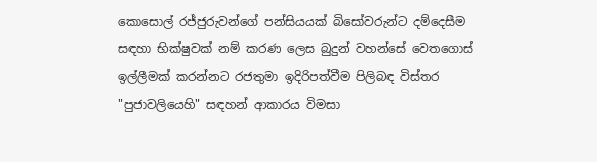කොසොල් රජ්ජුරුවන්ගේ පන්සියයක් බිසෝවරුන්ට දම්දෙසීම සඳහා භික්ෂුවක් නම් කරණ ලෙස බුදුන් වහන්සේ වෙතගොස් ඉල්ලීමක් කරන්නට රජතුමා ඉදිරිපත්වීම පිලිබඳ විස්තර "පුජාවලියෙහි" සඳහන් ආකාරය විමසා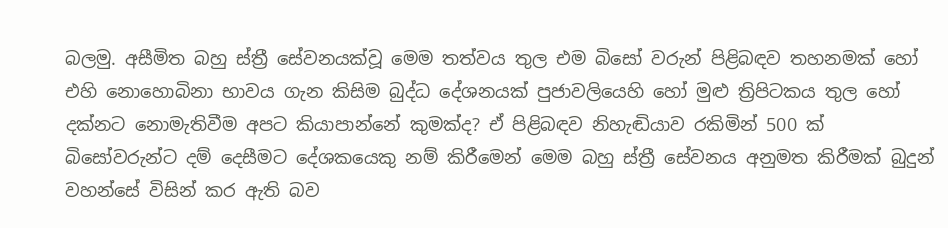බලමු. අසීමිත බහු ස්ත්‍රී සේවනයක්වූ මෙම තත්වය තුල එම බිසෝ වරුන් පිළිබඳව තහනමක් හෝ එහි නොහොබිනා භාවය ගැන කිසිම බුද්ධ දේශනයක් පුජාවලියෙහි හෝ මුළු ත්‍රිපිටකය තුල හෝ දක්නට නොමැතිවීම අපට කියාපාන්නේ කුමක්ද? ඒ පිළිබඳව නිහැඬියාව රකිමින් 500 ක් බිසෝවරුන්ට දම් දෙසීමට දේශකයෙකු නම් කිරීමෙන් මෙම බහු ස්ත්‍රී සේවනය අනුමත කිරීමක් බුදුන් වහන්සේ විසින් කර ඇති බව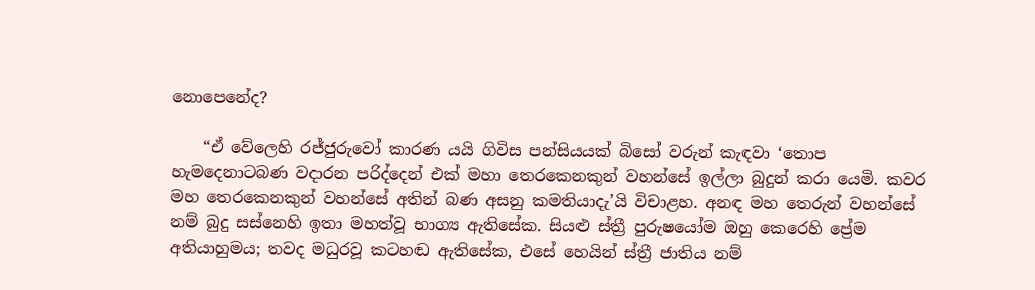නොපෙනේද?

    “ඒ වේලෙහි රජ්ජුරුවෝ කාරණ යයි ගිවිස පන්සියයක් බිසෝ වරුන් කැඳවා ‘තොප හැමදෙනාටබණ වදාරන පරිද්දෙන් එක් මහා තෙරකෙනකුන් වහන්සේ ඉල්ලා බුදුන් කරා යෙමි. කවර මහ තෙරකෙනකුන් වහන්සේ අතින් බණ අසනු කමතියාදැ’යි විචාළහ. අනඳ මහ තෙරුන් වහන්සේ නම් බුදු සස්නෙහි ඉතා මහත්වූ භාග්‍ය ඇතිසේක. සියළු ස්ත්‍රී පුරුෂයෝම ඔහු කෙරෙහි ප්‍රේම අතියාහුමය; තවද මධුරවූ කටහඬ ඇතිසේක, එසේ හෙයින් ස්ත්‍රී ජාතිය නම්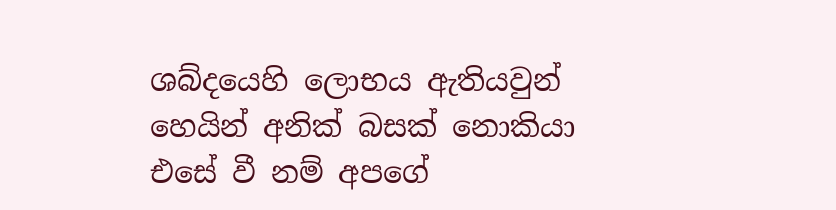ශබ්දයෙහි ලොභය ඇතියවුන් හෙයින් අනික් බසක් නොකියා එසේ වී නම් අපගේ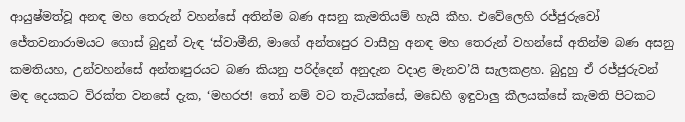ආයුෂ්මත්වූ අනඳ මහ තෙරුන් වහන්සේ අතින්ම බණ අසනු කැමතියම් හැයි කීහ. එවේලෙහි රජ්ජුරුවෝ ජේතවනාරාමයට ගොස් බුදුන් වැඳ ‘ස්වාමීනි, මාගේ අන්තඃපුර වාසීහු අනඳ මහ තෙරුන් වහන්සේ අතින්ම බණ අසනු කමතියහ, උන්වහන්සේ අන්තඃපුරයට බණ කියනු පරිද්දෙන් අනුදැන වදාළ මැනව’යි සැලකළහ. බුදුහු ඒ රජ්ජුරුවන් මඳ දෙයකට විරක්ත වනසේ දැක, ‘මහරජ! තෝ නම් වට තැටියක්සේ, මඩෙහි ඉඳුවාලු කීලයක්සේ කැමති පිටකට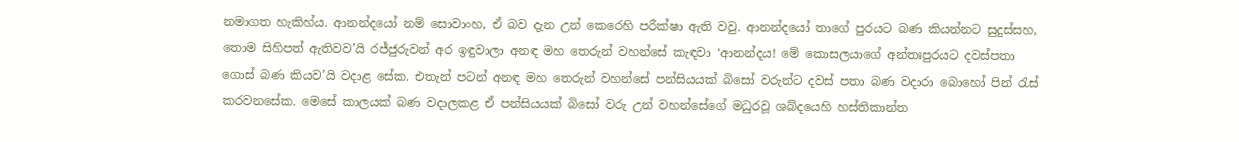නමාගත හැකිහ්ය. ආනන්දයෝ නම් සොවාංහ, ඒ බව දැන උන් කෙරෙහි පරීක්ෂා ඇති වවු. ආනන්දයෝ තාගේ පුරයට බණ කියන්නට සුදුස්සහ, තොම සිහිපත් ඇතිවව’යි රජ්ජුරුවන් අර ඉඳුවාලා අනඳ මහ තෙරුන් වහන්සේ කැඳවා ‘ආනන්දය! මේ කොසලයාගේ අන්තඃපුරයට දවස්පතා ගොස් බණ කියව’යි වදාළ සේක. එතැන් පටන් අනඳ මහ තෙරුන් වහන්සේ පන්සියයක් බිසෝ වරුන්ට දවස් පතා බණ වදාරා බොහෝ පින් රැස් කරවනසේක. මෙසේ කාලයක් බණ වදාලකළ ඒ පන්සියයක් බිසෝ වරු උන් වහන්සේගේ මධුරවූ ශබ්දයෙහි හස්තිකාන්ත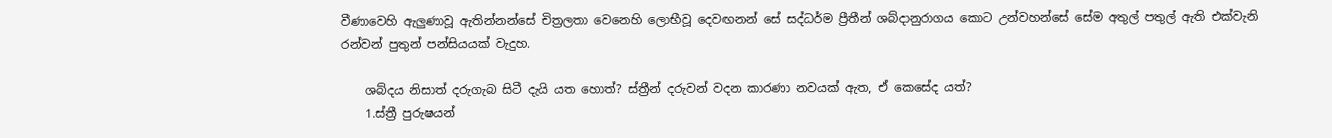වීණාවෙහි ඇලුණාවූ ඇතින්නන්සේ චිත්‍රලතා වෙනෙහි ලොභීවූ දෙවඟනන් සේ සද්ධර්ම ප්‍රීතීන් ශබ්දානුරාගය කොට උන්වහන්සේ සේම අතුල් පතුල් ඇති එක්වැනි රන්වන් පුතුන් පන්සියයක් වැදුහ.

    ශබ්දය නිසාත් දරුගැබ සිටී දැයි යත හොත්? ස්ත්‍රීන් දරුවන් වදන කාරණා නවයක් ඇත, ඒ කෙසේද යත්?
    1.ස්ත්‍රී පුරුෂයන්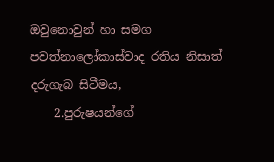ඔවුනොවුන් හා සමග පවත්නාලෝකාස්වාද රතිය නිසාත් දරුගැබ සිටීමය,
    2.පුරුෂයන්ගේ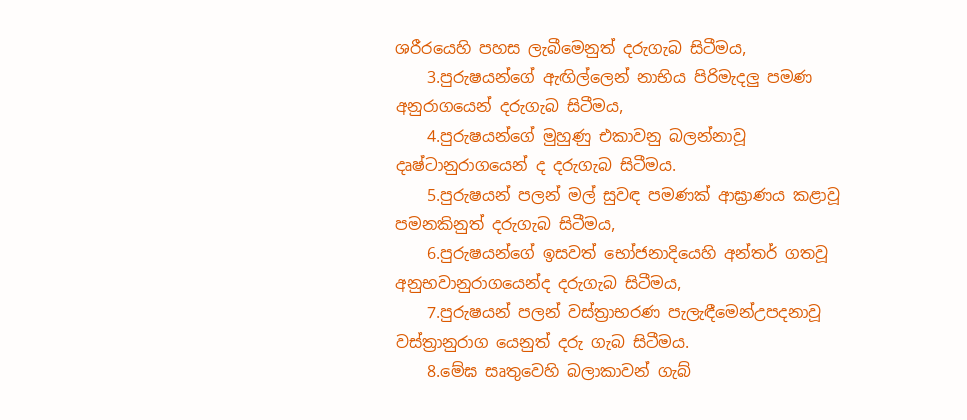ශරීරයෙහි පහස ලැබීමෙනුත් දරුගැබ සිටීමය,
    3.පුරුෂයන්ගේ ඇඟිල්ලෙන් නාභිය පිරිමැදලු පමණ අනුරාගයෙන් දරුගැබ සිටීමය,
    4.පුරුෂයන්ගේ මුහුණු එකාවනු බලන්නාවූ දෘෂ්ටානුරාගයෙන් ද දරුගැබ සිටීමය.
    5.පුරුෂයන් පලන් මල් සුවඳ පමණක් ආඝ්‍රාණය කළාවූ පමනකිනුත් දරුගැබ සිටීමය,
    6.පුරුෂයන්ගේ ඉසවත් භෝජනාදියෙහි අන්තර් ගතවූ අනුභවානුරාගයෙන්ද දරුගැබ සිටීමය,
    7.පුරුෂයන් පලන් වස්ත්‍රාභරණ පැලැඳීමෙන්උපදනාවූ වස්ත්‍රානුරාග යෙනුත් දරු ගැබ සිටීමය.
    8.මේඝ සෘතුවෙහි බලාකාවන් ගැබ්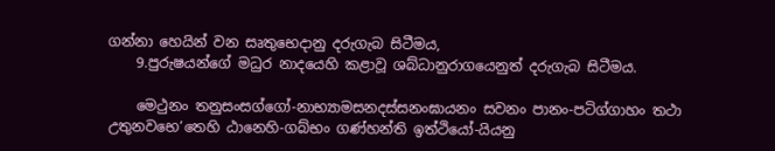ගන්නා හෙයින් වන සෘතුභෙදානු දරුගැබ සිටීමය,
    9.පුරුෂයන්ගේ මධුර නාදයෙහි කළාවූ ශබ්ධානුරාගයෙනුත් දරුගැබ සිටීමය.

    මෙථුනං තනුසංසග්ගෝ-නාභ්‍යාමසනදස්සනංඝායනං සවනං පානං-පටිග්ගාහං තථා උතුනවභෙ’තෙහි ඨානෙහි-ගබ්භං ගණ්හන්ති ඉත්ථියෝ-යියනු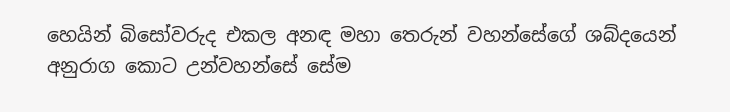හෙයින් බිසෝවරුද එකල අනඳ මහා තෙරුන් වහන්සේගේ ශබ්දයෙන් අනුරාග කොට උන්වහන්සේ සේම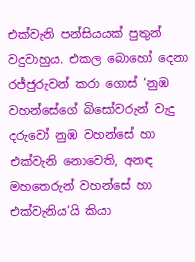එක්වැනි පන්සියයක් පුතුන් වදුවාහුය. එකල බොහෝ දෙනා රජ්ජුරුවන් කරා ගොස් ‘නුඹ වහන්සේගේ බිසෝවරුන් වැදු දරුවෝ නුඹ වහන්සේ හා එක්වැනි නොවෙති, අනඳ මහතෙරුන් වහන්සේ හා එක්වැනිය’යි කියා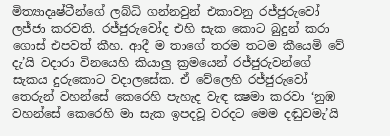මිත්‍යාදෘෂ්ටීන්ගේ ලබ්ධි ගන්නවුන් එකාවනු රජ්ජුරුවෝ ලජ්ජා කරවති. රජ්ජුරුවෝද එහි සැක කොට බුදුන් කරා ගොස් එපවත් කීහ. ආදී ම තාගේ තරම තටම කීයෙමි වේ දැ’යි වදාරා විනයෙහි කියාලු ක්‍රමයෙන් රජ්ජුරුවන්ගේ සැකය දුරුකොට වදාලසේක. ඒ වේලෙහි රජ්ජුරුවෝ තෙරුන් වහන්සේ කෙරෙහි පැහැද වැඳ ක්‍ෂමා කරවා ‘නුඹ වහන්සේ කෙරෙහි මා සැක ඉපදවූ වරදට මෙම දඬුවමැ’යි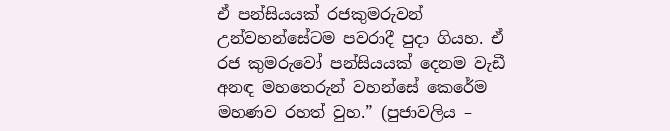ඒ පන්සියයක් රජකුමරුවන් උන්වහන්සේටම පවරාදී පුදා ගියහ. ඒ රජ කුමරුවෝ පන්සියයක් දෙනම වැඩී අනඳ මහතෙරුන් වහන්සේ කෙරේම මහණව රහත් වුහ.” (පුජාවලිය –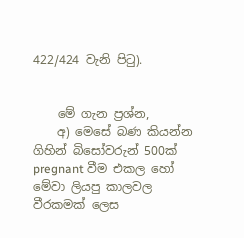422/424 වැනි පිටු).


    මේ ගැන ප්‍රශ්න,
    අ) මෙසේ බණ කියන්න ගිහින් බිසෝවරුන් 500ක් pregnant වීම එකල හෝ මේවා ලියපු කාලවල වීරකමක් ලෙස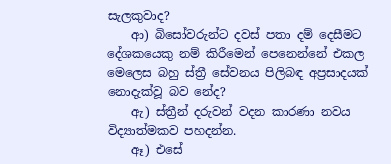සැලකුවාද?
    ආ) බිසෝවරුන්ට දවස් පතා දම් දෙසීමට දේශකයෙකු නම් කිරීමෙන් පෙනෙන්නේ එකල මෙලෙස බහු ස්ත්‍රී සේවනය පිලිබඳ අප්‍රසාදයක් නොදැක්වූ බව නේද?
    ඇ) ස්ත්‍රීන් දරුවන් වදන කාරණා නවය විද්‍යාත්මකව පහදන්න.
    ඈ) එසේ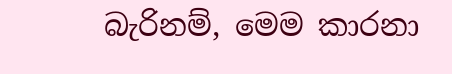බැරිනම්, මෙම කාරනා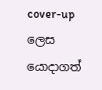cover-up ලෙස යොදාගත්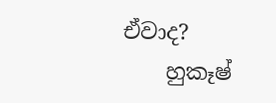ඒවාද?
    හුකෑෂ්